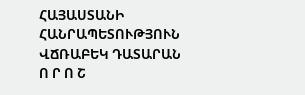ՀԱՅԱՍՏԱՆԻ ՀԱՆՐԱՊԵՏՈՒԹՅՈՒՆ
ՎՃՌԱԲԵԿ ԴԱՏԱՐԱՆ
Ո Ր Ո Շ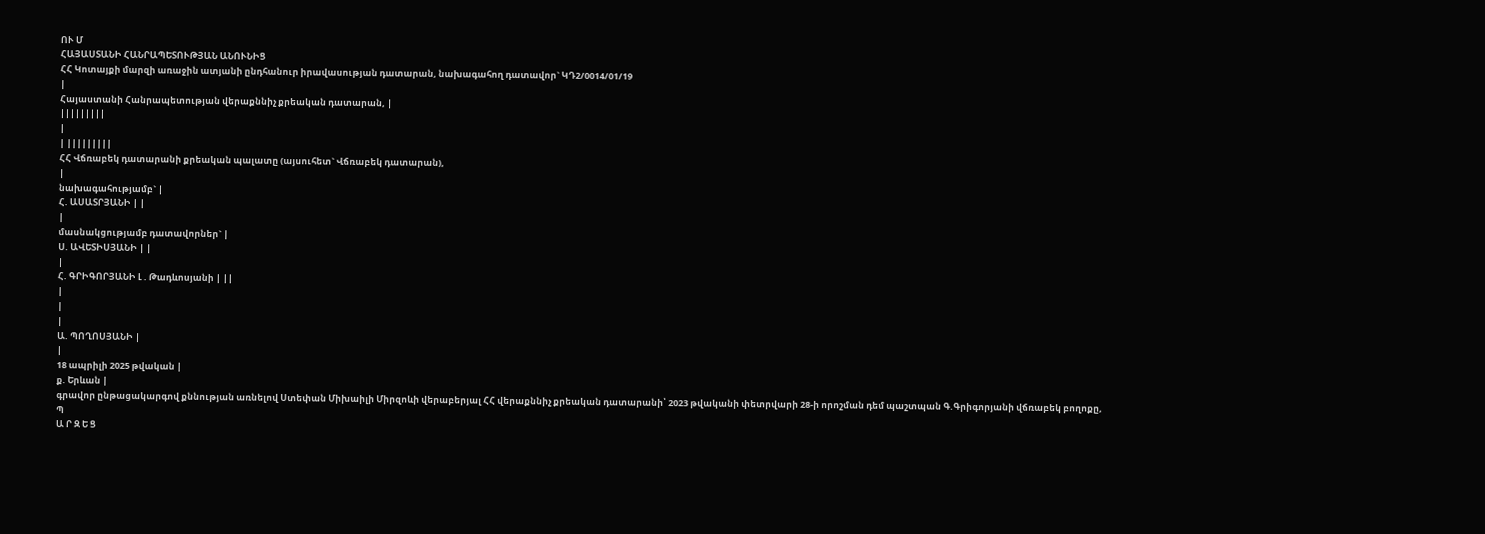ՈՒ Մ
ՀԱՅԱՍՏԱՆԻ ՀԱՆՐԱՊԵՏՈՒԹՅԱՆ ԱՆՈՒՆԻՑ
ՀՀ Կոտայքի մարզի առաջին ատյանի ընդհանուր իրավասության դատարան, նախագահող դատավոր` ԿԴ2/0014/01/19
|
Հայաստանի Հանրապետության վերաքննիչ քրեական դատարան, |
|||||||||
|
| |||||||||
ՀՀ Վճռաբեկ դատարանի քրեական պալատը (այսուհետ` Վճռաբեկ դատարան),
|
նախագահությամբ` |
Հ. ԱՍԱՏՐՅԱՆԻ | |
|
մասնակցությամբ դատավորներ` |
Ս. ԱՎԵՏԻՍՅԱՆԻ | |
|
Հ. ԳՐԻԳՈՐՅԱՆԻ Լ . Թադևոսյանի | ||
|
|
|
Ա. ՊՈՂՈՍՅԱՆԻ |
|
18 ապրիլի 2025 թվական |
ք. Երևան |
գրավոր ընթացակարգով քննության առնելով Ստեփան Միխաիլի Միրզոևի վերաբերյալ ՀՀ վերաքննիչ քրեական դատարանի՝ 2023 թվականի փետրվարի 28-ի որոշման դեմ պաշտպան Գ.Գրիգորյանի վճռաբեկ բողոքը,
Պ
Ա Ր Զ Ե Ց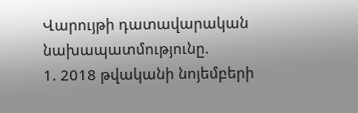Վարույթի դատավարական նախապատմությունը.
1. 2018 թվականի նոյեմբերի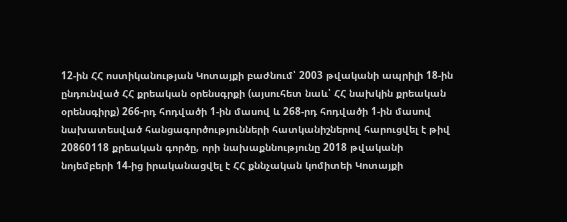12-ին ՀՀ ոստիկանության Կոտայքի բաժնում՝ 2003 թվականի ապրիլի 18-ին ընդունված ՀՀ քրեական օրենսգրքի (այսուհետ նաև՝ ՀՀ նախկին քրեական օրենսգիրք) 266-րդ հոդվածի 1-ին մասով և 268-րդ հոդվածի 1-ին մասով նախատեսված հանցագործությունների հատկանիշներով հարուցվել է թիվ 20860118 քրեական գործը, որի նախաքննությունը 2018 թվականի նոյեմբերի 14-ից իրականացվել է ՀՀ քննչական կոմիտեի Կոտայքի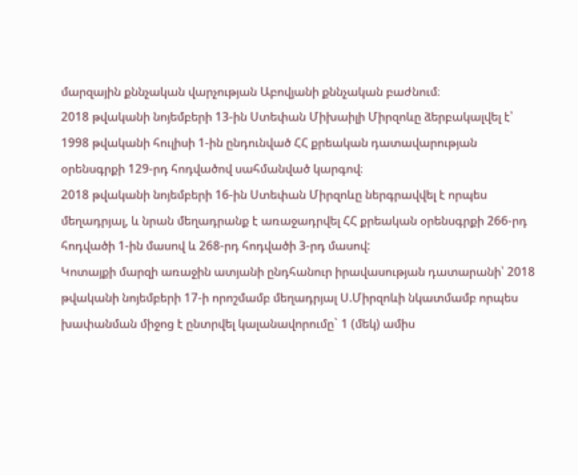մարզային քննչական վարչության Աբովյանի քննչական բաժնում։
2018 թվականի նոյեմբերի 13-ին Ստեփան Միխաիլի Միրզոևը ձերբակալվել է՝ 1998 թվականի հուլիսի 1-ին ընդունված ՀՀ քրեական դատավարության օրենսգրքի 129-րդ հոդվածով սահմանված կարգով։
2018 թվականի նոյեմբերի 16-ին Ստեփան Միրզոևը ներգրավվել է որպես մեղադրյալ, և նրան մեղադրանք է առաջադրվել ՀՀ քրեական օրենսգրքի 266-րդ հոդվածի 1-ին մասով և 268-րդ հոդվածի 3-րդ մասով:
Կոտայքի մարզի առաջին ատյանի ընդհանուր իրավասության դատարանի՝ 2018 թվականի նոյեմբերի 17-ի որոշմամբ մեղադրյալ Ս.Միրզոևի նկատմամբ որպես խափանման միջոց է ընտրվել կալանավորումը` 1 (մեկ) ամիս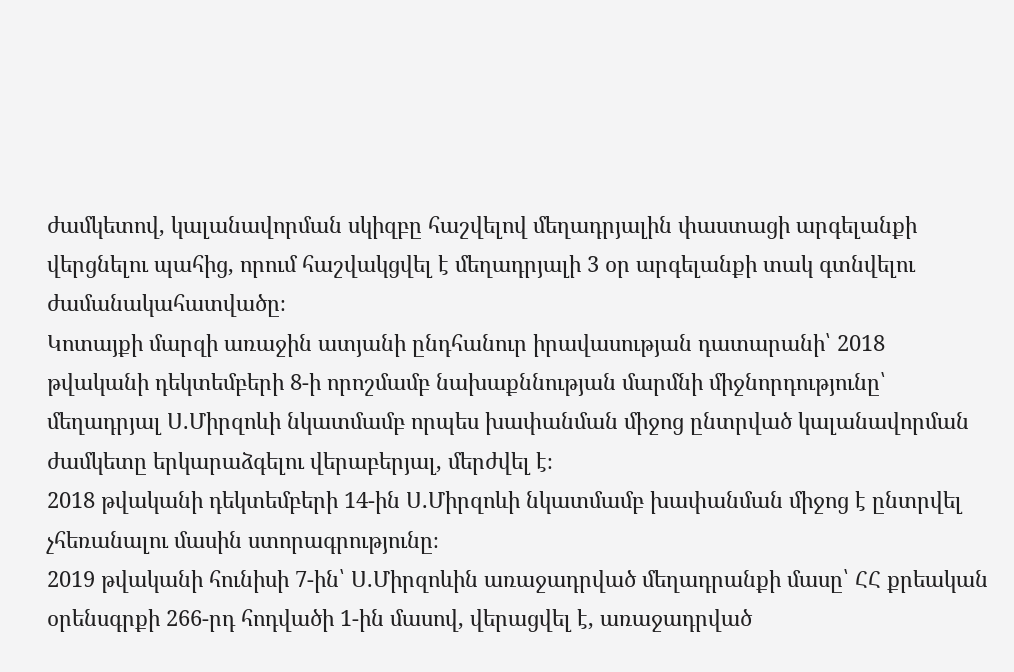ժամկետով, կալանավորման սկիզբը հաշվելով մեղադրյալին փաստացի արգելանքի վերցնելու պահից, որում հաշվակցվել է մեղադրյալի 3 օր արգելանքի տակ գտնվելու ժամանակահատվածը։
Կոտայքի մարզի առաջին ատյանի ընդհանուր իրավասության դատարանի՝ 2018 թվականի դեկտեմբերի 8-ի որոշմամբ նախաքննության մարմնի միջնորդությունը՝ մեղադրյալ Ս.Միրզոևի նկատմամբ որպես խափանման միջոց ընտրված կալանավորման ժամկետը երկարաձգելու վերաբերյալ, մերժվել է։
2018 թվականի դեկտեմբերի 14-ին Ս.Միրզոևի նկատմամբ խափանման միջոց է ընտրվել չհեռանալու մասին ստորագրությունը։
2019 թվականի հունիսի 7-ին՝ Ս.Միրզոևին առաջադրված մեղադրանքի մասը՝ ՀՀ քրեական օրենսգրքի 266-րդ հոդվածի 1-ին մասով, վերացվել է, առաջադրված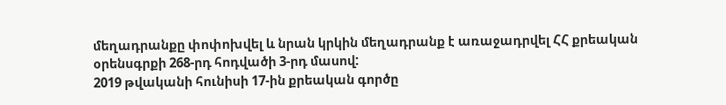մեղադրանքը փոփոխվել և նրան կրկին մեղադրանք է առաջադրվել ՀՀ քրեական օրենսգրքի 268-րդ հոդվածի 3-րդ մասով:
2019 թվականի հունիսի 17-ին քրեական գործը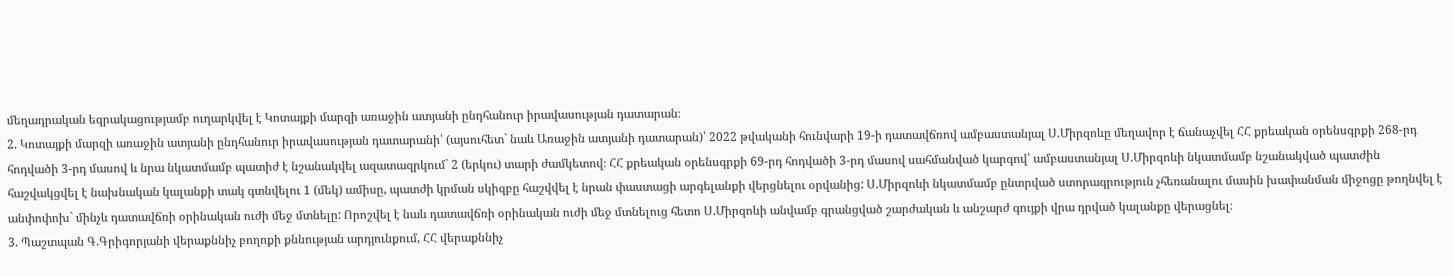մեղադրական եզրակացությամբ ուղարկվել է Կոտայքի մարզի առաջին ատյանի ընդհանուր իրավասության դատարան։
2. Կոտայքի մարզի առաջին ատյանի ընդհանուր իրավասության դատարանի՝ (այսուհետ` նաև Առաջին ատյանի դատարան)՝ 2022 թվականի հունվարի 19-ի դատավճռով ամբաստանյալ Ս.Միրզոևը մեղավոր է ճանաչվել ՀՀ քրեական օրենսգրքի 268-րդ հոդվածի 3-րդ մասով և նրա նկատմամբ պատիժ է նշանակվել ազատազրկում` 2 (երկու) տարի ժամկետով։ ՀՀ քրեական օրենսգրքի 69-րդ հոդվածի 3-րդ մասով սահմանված կարգով՝ ամբաստանյալ Ս.Միրզոևի նկատմամբ նշանակված պատժին հաշվակցվել է նախնական կալանքի տակ գտնվելու 1 (մեկ) ամիսը, պատժի կրման սկիզբը հաշվվել է նրան փաստացի արգելանքի վերցնելու օրվանից: Ս.Միրզոևի նկատմամբ ընտրված ստորագրություն չհեռանալու մասին խափանման միջոցը թողնվել է անփոփոխ` մինչև դատավճռի օրինական ուժի մեջ մտնելը: Որոշվել է նաև դատավճռի օրինական ուժի մեջ մտնելուց հետո Ս.Միրզոևի անվամբ գրանցված շարժական և անշարժ գույքի վրա դրված կալանքը վերացնել։
3. Պաշտպան Գ.Գրիգորյանի վերաքննիչ բողոքի քննության արդյունքում, ՀՀ վերաքննիչ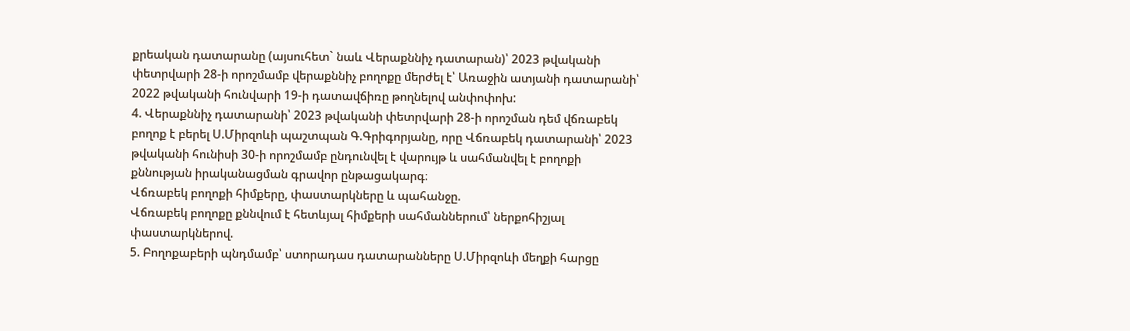քրեական դատարանը (այսուհետ` նաև Վերաքննիչ դատարան)՝ 2023 թվականի փետրվարի 28-ի որոշմամբ վերաքննիչ բողոքը մերժել է՝ Առաջին ատյանի դատարանի՝ 2022 թվականի հունվարի 19-ի դատավճիռը թողնելով անփոփոխ:
4. Վերաքննիչ դատարանի՝ 2023 թվականի փետրվարի 28-ի որոշման դեմ վճռաբեկ բողոք է բերել Ս.Միրզոևի պաշտպան Գ.Գրիգորյանը, որը Վճռաբեկ դատարանի՝ 2023 թվականի հունիսի 30-ի որոշմամբ ընդունվել է վարույթ և սահմանվել է բողոքի քննության իրականացման գրավոր ընթացակարգ։
Վճռաբեկ բողոքի հիմքերը, փաստարկները և պահանջը.
Վճռաբեկ բողոքը քննվում է հետևյալ հիմքերի սահմաններում՝ ներքոհիշյալ փաստարկներով.
5. Բողոքաբերի պնդմամբ՝ ստորադաս դատարանները Ս.Միրզոևի մեղքի հարցը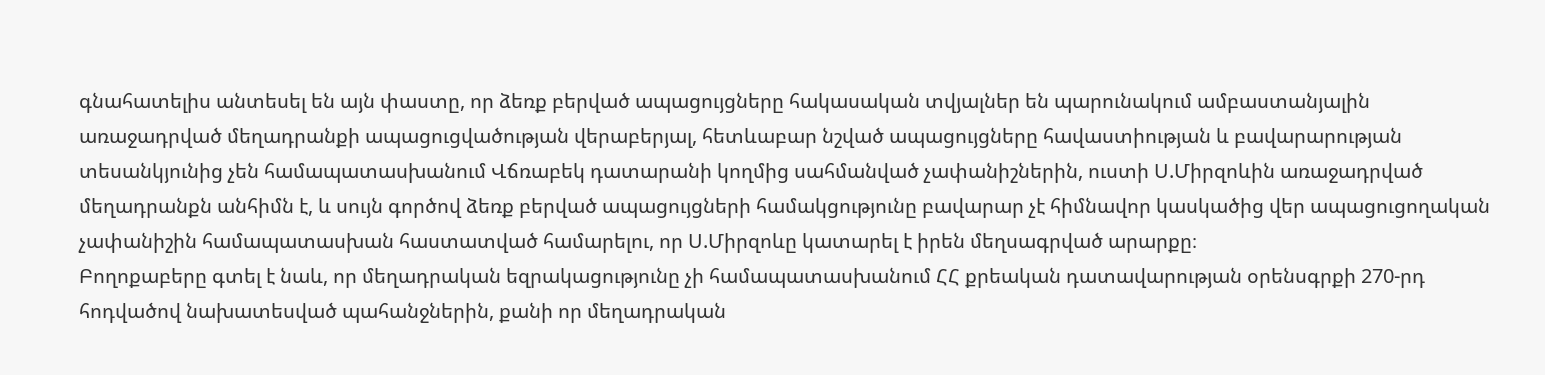գնահատելիս անտեսել են այն փաստը, որ ձեռք բերված ապացույցները հակասական տվյալներ են պարունակում ամբաստանյալին առաջադրված մեղադրանքի ապացուցվածության վերաբերյալ, հետևաբար նշված ապացույցները հավաստիության և բավարարության տեսանկյունից չեն համապատասխանում Վճռաբեկ դատարանի կողմից սահմանված չափանիշներին, ուստի Ս.Միրզոևին առաջադրված մեղադրանքն անհիմն է, և սույն գործով ձեռք բերված ապացույցների համակցությունը բավարար չէ հիմնավոր կասկածից վեր ապացուցողական չափանիշին համապատասխան հաստատված համարելու, որ Ս.Միրզոևը կատարել է իրեն մեղսագրված արարքը։
Բողոքաբերը գտել է նաև, որ մեղադրական եզրակացությունը չի համապատասխանում ՀՀ քրեական դատավարության օրենսգրքի 270-րդ հոդվածով նախատեսված պահանջներին, քանի որ մեղադրական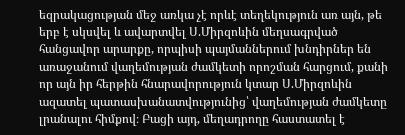եզրակացության մեջ առկա չէ որևէ տեղեկություն առ այն, թե երբ է սկսվել և ավարտվել Ս.Միրզոևին մեղսագրված հանցավոր արարքը, որպիսի պայմաններում խնդիրներ են առաջանում վաղեմության ժամկետի որոշման հարցում, քանի որ այն իր հերթին հնարավորություն կտար Ս.Միրզոևին ազատել պատասխանատվությունից՝ վաղեմության ժամկետը լրանալու հիմքով։ Բացի այդ, մեղադրողը հաստատել է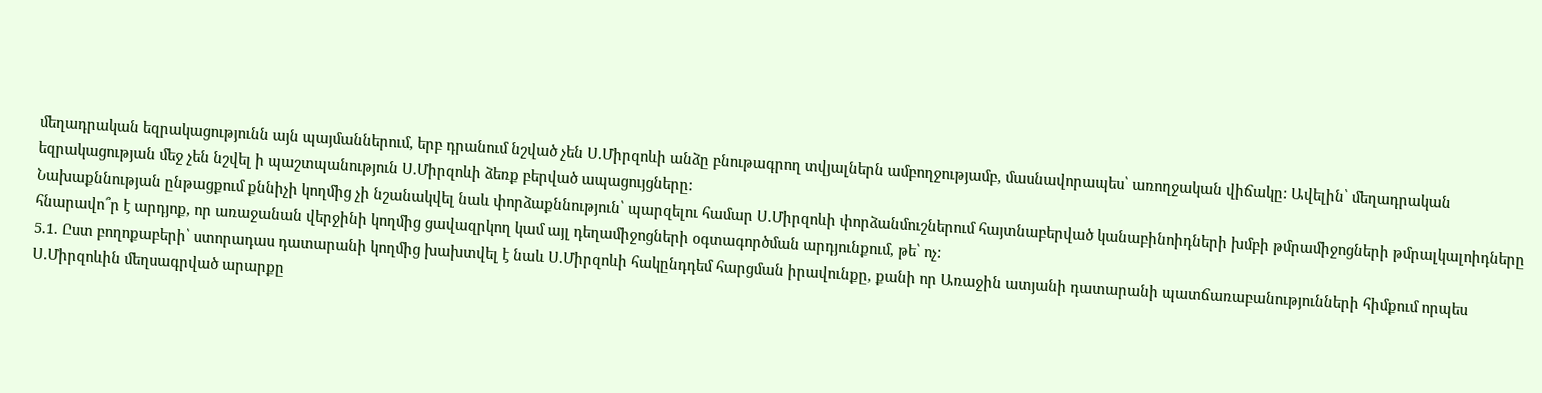մեղադրական եզրակացությունն այն պայմաններում, երբ դրանում նշված չեն Ս.Միրզոևի անձը բնութագրող տվյալներն ամբողջությամբ, մասնավորապես՝ առողջական վիճակը: Ավելին՝ մեղադրական եզրակացության մեջ չեն նշվել ի պաշտպանություն Ս.Միրզոևի ձեռք բերված ապացույցները:
Նախաքննության ընթացքում քննիչի կողմից չի նշանակվել նաև փորձաքննություն՝ պարզելու համար Ս.Միրզոևի փորձանմուշներում հայտնաբերված կանաբինոիդների խմբի թմրամիջոցների թմրալկալոիդները հնարավո՞ր է արդյոք, որ առաջանան վերջինի կողմից ցավազրկող կամ այլ դեղամիջոցների օգտագործման արդյունքում, թե՝ ոչ:
5.1. Ըստ բողոքաբերի՝ ստորադաս դատարանի կողմից խախտվել է նաև Ս.Միրզոևի հակընդդեմ հարցման իրավունքը, քանի որ Առաջին ատյանի դատարանի պատճառաբանությունների հիմքում որպես Ս.Միրզոևին մեղսագրված արարքը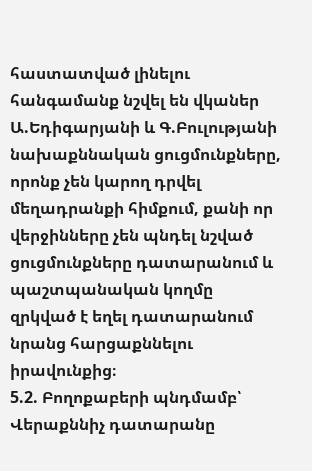հաստատված լինելու հանգամանք նշվել են վկաներ Ա.Եդիգարյանի և Գ.Բուլությանի նախաքննական ցուցմունքները, որոնք չեն կարող դրվել մեղադրանքի հիմքում, քանի որ վերջինները չեն պնդել նշված ցուցմունքները դատարանում և պաշտպանական կողմը զրկված է եղել դատարանում նրանց հարցաքննելու իրավունքից։
5.2. Բողոքաբերի պնդմամբ՝ Վերաքննիչ դատարանը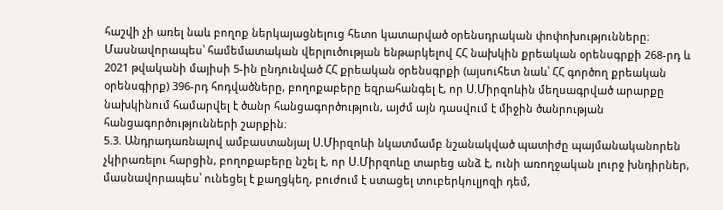հաշվի չի առել նաև բողոք ներկայացնելուց հետո կատարված օրենսդրական փոփոխությունները։ Մասնավորապես՝ համեմատական վերլուծության ենթարկելով ՀՀ նախկին քրեական օրենսգրքի 268-րդ և 2021 թվականի մայիսի 5-ին ընդունված ՀՀ քրեական օրենսգրքի (այսուհետ նաև՝ ՀՀ գործող քրեական օրենսգիրք) 396-րդ հոդվածները, բողոքաբերը եզրահանգել է, որ Ս.Միրզոևին մեղսագրված արարքը նախկինում համարվել է ծանր հանցագործություն, այժմ այն դասվում է միջին ծանրության հանցագործությունների շարքին։
5.3. Անդրադառնալով ամբաստանյալ Ս.Միրզոևի նկատմամբ նշանակված պատիժը պայմանականորեն չկիրառելու հարցին, բողոքաբերը նշել է, որ Ս.Միրզոևը տարեց անձ է, ունի առողջական լուրջ խնդիրներ, մասնավորապես՝ ունեցել է քաղցկեղ, բուժում է ստացել տուբերկուլյոզի դեմ,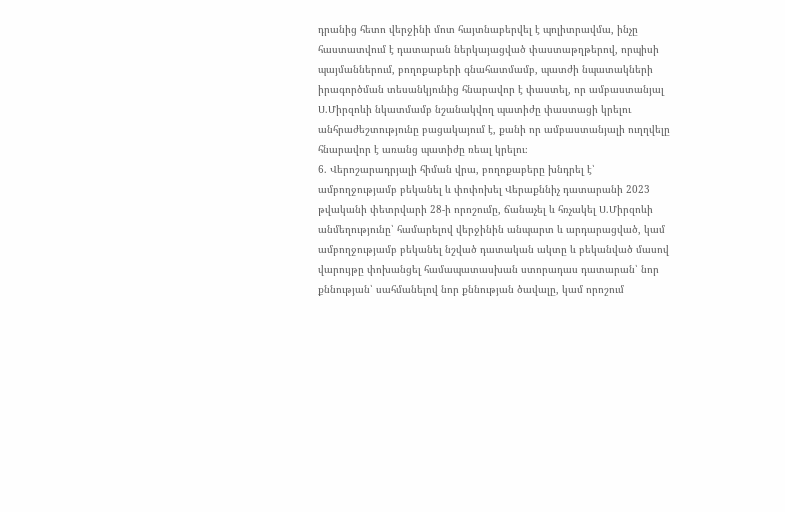դրանից հետո վերջինի մոտ հայտնաբերվել է պոլիտրավմա, ինչը հաստատվում է դատարան ներկայացված փաստաթղթերով, որպիսի պայմաններում, բողոքաբերի գնահատմամբ, պատժի նպատակների իրագործման տեսանկյունից հնարավոր է փաստել, որ ամբաստանյալ Ս.Միրզոևի նկատմամբ նշանակվող պատիժը փաստացի կրելու անհրաժեշտությունը բացակայում է, քանի որ ամբաստանյալի ուղղվելը հնարավոր է առանց պատիժը ռեալ կրելու։
6. Վերոշարադրյալի հիման վրա, բողոքաբերը խնդրել է՝ ամբողջությամբ բեկանել և փոփոխել Վերաքննիչ դատարանի 2023 թվականի փետրվարի 28-ի որոշումը, ճանաչել և հռչակել Ս.Միրզոևի անմեղությունը՝ համարելով վերջինին անպարտ և արդարացված, կամ ամբողջությամբ բեկանել նշված դատական ակտը և բեկանված մասով վարույթը փոխանցել համապատասխան ստորադաս դատարան՝ նոր քննության՝ սահմանելով նոր քննության ծավալը, կամ որոշում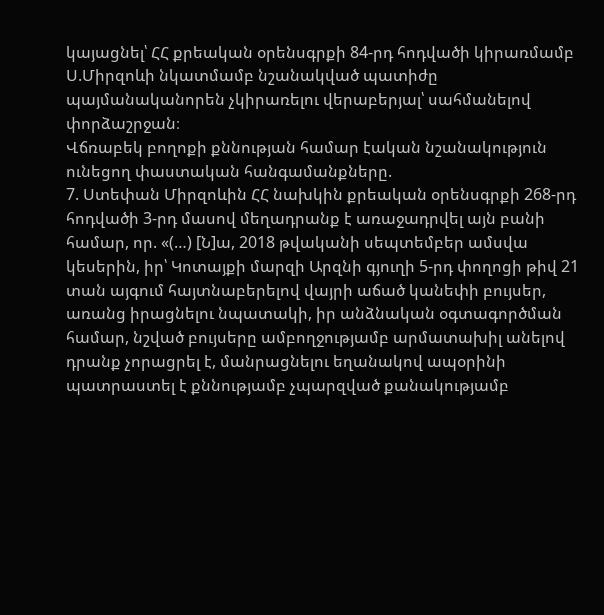կայացնել՝ ՀՀ քրեական օրենսգրքի 84-րդ հոդվածի կիրառմամբ Ս.Միրզոևի նկատմամբ նշանակված պատիժը պայմանականորեն չկիրառելու վերաբերյալ՝ սահմանելով փորձաշրջան։
Վճռաբեկ բողոքի քննության համար էական նշանակություն ունեցող փաստական հանգամանքները.
7. Ստեփան Միրզոևին ՀՀ նախկին քրեական օրենսգրքի 268-րդ հոդվածի 3-րդ մասով մեղադրանք է առաջադրվել այն բանի համար, որ. «(…) [Ն]ա, 2018 թվականի սեպտեմբեր ամսվա կեսերին, իր՝ Կոտայքի մարզի Արզնի գյուղի 5-րդ փողոցի թիվ 21 տան այգում հայտնաբերելով վայրի աճած կանեփի բույսեր, առանց իրացնելու նպատակի, իր անձնական օգտագործման համար, նշված բույսերը ամբողջությամբ արմատախիլ անելով դրանք չորացրել է, մանրացնելու եղանակով ապօրինի պատրաստել է քննությամբ չպարզված քանակությամբ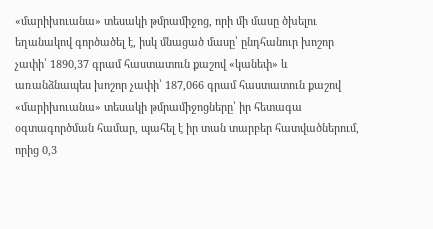«մարիխուանա» տեսակի թմրամիջոց, որի մի մասը ծխելու եղանակով գործածել է, իսկ մնացած մասը՝ ընդհանուր խոշոր չափի՝ 1890,37 գրամ հաստատուն քաշով «կանեփ» և առանձնապես խոշոր չափի՝ 187,066 գրամ հաստատուն քաշով «մարիխուանա» տեսակի թմրամիջոցները՝ իր հետագա օգտագործման համար, պահել է իր տան տարբեր հատվածներում, որից 0,3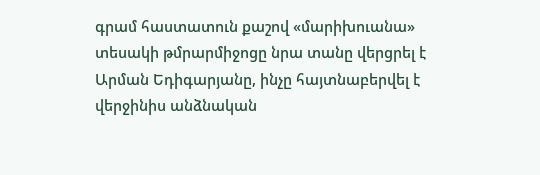գրամ հաստատուն քաշով «մարիխուանա» տեսակի թմրարմիջոցը նրա տանը վերցրել է Արման Եդիգարյանը, ինչը հայտնաբերվել է վերջինիս անձնական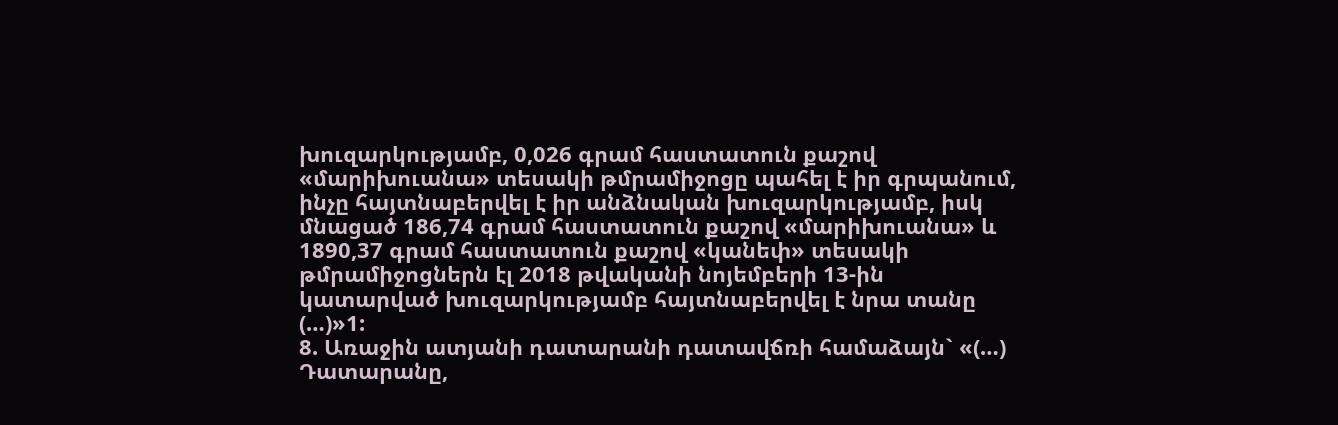խուզարկությամբ, 0,026 գրամ հաստատուն քաշով «մարիխուանա» տեսակի թմրամիջոցը պահել է իր գրպանում, ինչը հայտնաբերվել է իր անձնական խուզարկությամբ, իսկ մնացած 186,74 գրամ հաստատուն քաշով «մարիխուանա» և 1890,37 գրամ հաստատուն քաշով «կանեփ» տեսակի թմրամիջոցներն էլ 2018 թվականի նոյեմբերի 13-ին կատարված խուզարկությամբ հայտնաբերվել է նրա տանը (…)»1:
8. Առաջին ատյանի դատարանի դատավճռի համաձայն` «(…) Դատարանը,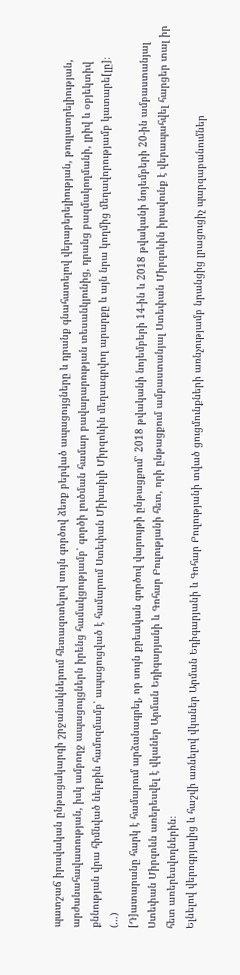պատշաճ իրավական ընթացակարգի շրջանակներում հետազոտելով սույն գործով ձեռք բերված ապացույցները և դրանք գնահատելով վերաբերելիության, թույլատրելիության, արժանահավատության, իսկ ամբողջ ապացույցներն իրենց համակցությամբ՝ գործի լուծման համար բավարարության տեսանկյունից, դրանց բազմակողմանի, լրիվ և օբյեկտիվ քննության վրա հիմնված ներքին համոզմամբ՝ ապացուցված է համարում Ստեփան Միխաիլի Միրզոևին մեղսագրվող արարքը և այն նրա կողմից մեղավորությամբ կատարե[լը]։
(…)
[Դ]ատարանը հարկ է համարում արձանագրել, որ սույն քրեական գործով վարույթի ընթացքում՝ 2018 թվականի նոյեմբերի 14-ին և 2018 թվականի նոյեմբերի 20-ին ամբաստանյալ Ստեփան Միրզոևն առերեսվել է վկաներ Արման Եդիգարյանի և Գոհար Բուլությանի հետ, որի ընթացքում ամբաստանյալ Ստեփան Միրզոևին իրավունք է վերապահվել հարցեր տալ իր հետ առերեսվողներին։
Ելնելով վերոգրյալից և հաշվի առնելով վկաներ Արման Եդիգարյանի և Գոհար Բուլությանի տված ցուցմունքների առնչությամբ նրանցից լրացուցիչ պարզաբանումներ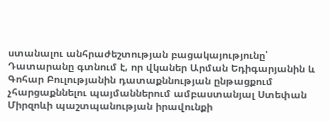ստանալու անհրաժեշտության բացակայությունը՝ Դատարանը գտնում է, որ վկաներ Արման Եդիգարյանին և Գոհար Բուլությանին դատաքննության ընթացքում չհարցաքննելու պայմաններում ամբաստանյալ Ստեփան Միրզոևի պաշտպանության իրավունքի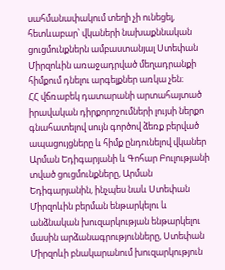սահմանափակում տեղի չի ունեցել, հետևաբար՝ վկաների նախաքննական ցուցմունքներն ամբաստանյալ Ստեփան Միրզոևին առաջադրված մեղադրանքի հիմքում դնելու արգելքներ առկա չեն։
ՀՀ վճռաբեկ դատարանի արտահայտած իրավական դիրքորոշումների լույսի ներքո գնահատելով սույն գործով ձեռք բերված ապացույցները և հիմք ընդունելով վկաներ Արման Եդիգարյանի և Գոհար Բուլությանի տված ցուցմունքները, Արման Եդիգարյանին, ինչպես նաև Ստեփան Միրզոևին բերման ենթարկելու և անձնական խուզարկության ենթարկելու մասին արձանագրությունները, Ստեփան Միրզոևի բնակարանում խուզարկություն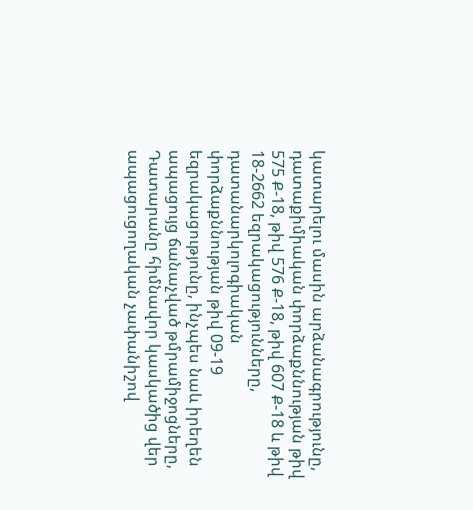կատարելու մասին արձանագրությունը, դատաքիմիական փորձաքննության թիվ 575 Ք-18, թիվ 576 Ք-18, թիվ 607 Ք-18 և թիվ 18-2662 եզրակացությունները, դատանարկոլոգիական փորձաքննության թիվ 09-19 եզրակացությունը, ինչպես նաև իրեղեն ապացույց ճանաչված թմրամիջոցները, Դատարանը հիմնավոր կասկածից վեր ապացուցողական չափանիշով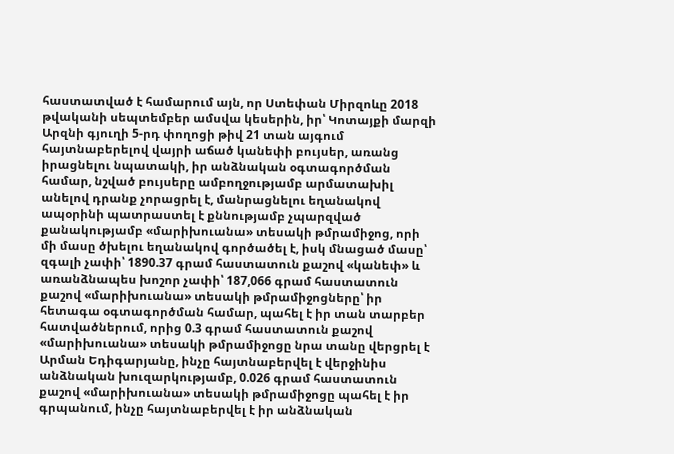հաստատված է համարում այն, որ Ստեփան Միրզոևը 2018 թվականի սեպտեմբեր ամսվա կեսերին, իր՝ Կոտայքի մարզի Արզնի գյուղի 5-րդ փողոցի թիվ 21 տան այգում հայտնաբերելով վայրի աճած կանեփի բույսեր, առանց իրացնելու նպատակի, իր անձնական օգտագործման համար, նշված բույսերը ամբողջությամբ արմատախիլ անելով դրանք չորացրել է, մանրացնելու եղանակով ապօրինի պատրաստել է քննությամբ չպարզված քանակությամբ «մարիխուանա» տեսակի թմրամիջոց, որի մի մասը ծխելու եղանակով գործածել է, իսկ մնացած մասը՝ զգալի չափի՝ 1890.37 գրամ հաստատուն քաշով «կանեփ» և առանձնապես խոշոր չափի՝ 187,066 գրամ հաստատուն քաշով «մարիխուանա» տեսակի թմրամիջոցները՝ իր հետագա օգտագործման համար, պահել է իր տան տարբեր հատվածներում, որից 0.3 գրամ հաստատուն քաշով «մարիխուանա» տեսակի թմրամիջոցը նրա տանը վերցրել է Արման Եդիգարյանը, ինչը հայտնաբերվել է վերջինիս անձնական խուզարկությամբ, 0.026 գրամ հաստատուն քաշով «մարիխուանա» տեսակի թմրամիջոցը պահել է իր գրպանում, ինչը հայտնաբերվել է իր անձնական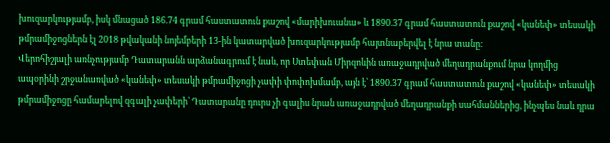խուզարկությամբ, իսկ մնացած 186.74 գրամ հաստատուն քաշով «մարիխուանա» և 1890.37 գրամ հաստատուն քաշով «կանեփ» տեսակի թմրամիջոցներն էլ 2018 թվականի նոյեմբերի 13-ին կատարված խուզարկությամբ հայտնաբերվել է նրա տանը։
Վերոհիշյալի առնչությամբ Դատարանն արձանագրում է նաև, որ Ստեփան Միրզոևին առաջադրված մեղադրանքում նրա կողմից ապօրինի շրջանառված «կանեփ» տեսակի թմրամիջոցի չափի փոփոխմամբ, այն է՝ 1890.37 գրամ հաստատուն քաշով «կանեփ» տեսակի թմրամիջոցը համարելով զգալի չափերի՝ Դատարանը դուրս չի գալիս նրան առաջադրված մեղադրանքի սահմաններից, ինչպես նաև դրա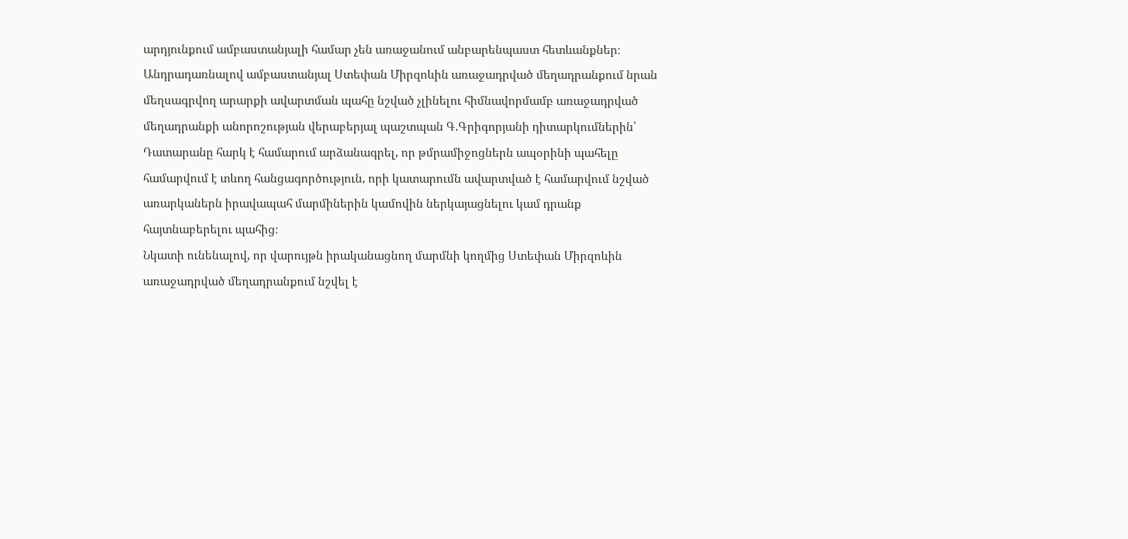արդյունքում ամբաստանյալի համար չեն առաջանում անբարենպաստ հետևանքներ։
Անդրադառնալով ամբաստանյալ Ստեփան Միրզոևին առաջադրված մեղադրանքում նրան մեղսագրվող արարքի ավարտման պահը նշված չլինելու հիմնավորմամբ առաջադրված մեղադրանքի անորոշության վերաբերյալ պաշտպան Գ.Գրիգորյանի դիտարկումներին՝ Դատարանը հարկ է համարում արձանագրել, որ թմրամիջոցներն ապօրինի պահելը համարվում է տևող հանցագործություն, որի կատարումն ավարտված է համարվում նշված առարկաներն իրավապահ մարմիներին կամովին ներկայացնելու կամ դրանք հայտնաբերելու պահից։
Նկատի ունենալով, որ վարույթն իրականացնող մարմնի կողմից Ստեփան Միրզոևին առաջադրված մեղադրանքում նշվել է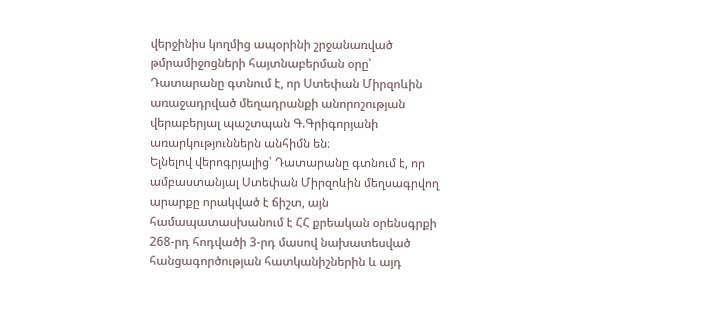վերջինիս կողմից ապօրինի շրջանառված թմրամիջոցների հայտնաբերման օրը՝ Դատարանը գտնում է, որ Ստեփան Միրզոևին առաջադրված մեղադրանքի անորոշության վերաբերյալ պաշտպան Գ.Գրիգորյանի առարկություններն անհիմն են։
Ելնելով վերոգրյալից՝ Դատարանը գտնում է, որ ամբաստանյալ Ստեփան Միրզոևին մեղսագրվող արարքը որակված է ճիշտ, այն համապատասխանում է ՀՀ քրեական օրենսգրքի 268-րդ հոդվածի 3-րդ մասով նախատեսված հանցագործության հատկանիշներին և այդ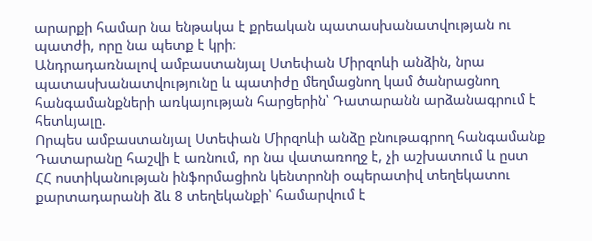արարքի համար նա ենթակա է քրեական պատասխանատվության ու պատժի, որը նա պետք է կրի։
Անդրադառնալով ամբաստանյալ Ստեփան Միրզոևի անձին, նրա պատասխանատվությունը և պատիժը մեղմացնող կամ ծանրացնող հանգամանքների առկայության հարցերին՝ Դատարանն արձանագրում է հետևյալը.
Որպես ամբաստանյալ Ստեփան Միրզոևի անձը բնութագրող հանգամանք Դատարանը հաշվի է առնում, որ նա վատառողջ է, չի աշխատում և ըստ ՀՀ ոստիկանության ինֆորմացիոն կենտրոնի օպերատիվ տեղեկատու քարտադարանի ձև 8 տեղեկանքի՝ համարվում է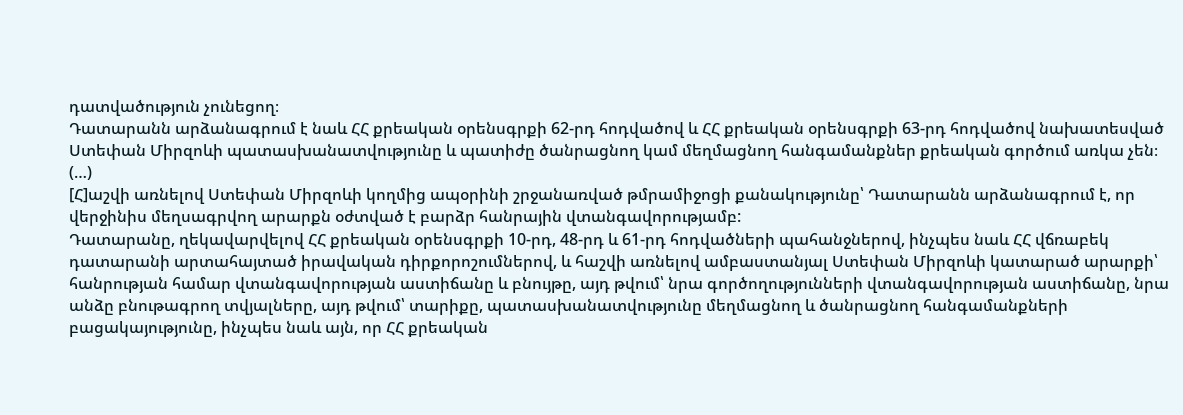դատվածություն չունեցող։
Դատարանն արձանագրում է նաև ՀՀ քրեական օրենսգրքի 62-րդ հոդվածով և ՀՀ քրեական օրենսգրքի 63-րդ հոդվածով նախատեսված Ստեփան Միրզոևի պատասխանատվությունը և պատիժը ծանրացնող կամ մեղմացնող հանգամանքներ քրեական գործում առկա չեն։
(…)
[Հ]աշվի առնելով Ստեփան Միրզոևի կողմից ապօրինի շրջանառված թմրամիջոցի քանակությունը՝ Դատարանն արձանագրում է, որ վերջինիս մեղսագրվող արարքն օժտված է բարձր հանրային վտանգավորությամբ:
Դատարանը, ղեկավարվելով ՀՀ քրեական օրենսգրքի 10-րդ, 48-րդ և 61-րդ հոդվածների պահանջներով, ինչպես նաև ՀՀ վճռաբեկ դատարանի արտահայտած իրավական դիրքորոշումներով, և հաշվի առնելով ամբաստանյալ Ստեփան Միրզոևի կատարած արարքի՝ հանրության համար վտանգավորության աստիճանը և բնույթը, այդ թվում՝ նրա գործողությունների վտանգավորության աստիճանը, նրա անձը բնութագրող տվյալները, այդ թվում՝ տարիքը, պատասխանատվությունը մեղմացնող և ծանրացնող հանգամանքների բացակայությունը, ինչպես նաև այն, որ ՀՀ քրեական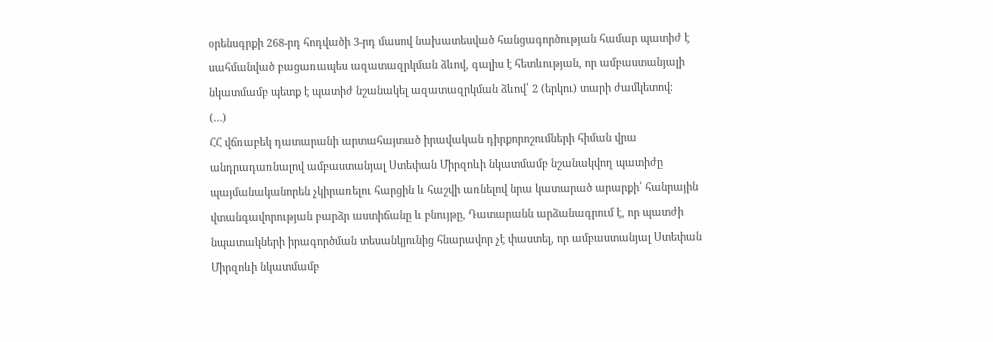օրենսգրքի 268-րդ հոդվածի 3-րդ մասով նախատեսված հանցագործության համար պատիժ է սահմանված բացառապես ազատազրկման ձևով, գալիս է հետևության, որ ամբաստանյալի նկատմամբ պետք է պատիժ նշանակել ազատազրկման ձևով՝ 2 (երկու) տարի ժամկետով։
(…)
ՀՀ վճռաբեկ դատարանի արտահայտած իրավական դիրքորոշումների հիման վրա անդրադառնալով ամբաստանյալ Ստեփան Միրզոևի նկատմամբ նշանակվող պատիժը պայմանականորեն չկիրառելու հարցին և հաշվի առնելով նրա կատարած արարքի՝ հանրային վտանգավորության բարձր աստիճանը և բնույթը, Դատարանն արձանագրում է, որ պատժի նպատակների իրագործման տեսանկյունից հնարավոր չէ փաստել, որ ամբաստանյալ Ստեփան Միրզոևի նկատմամբ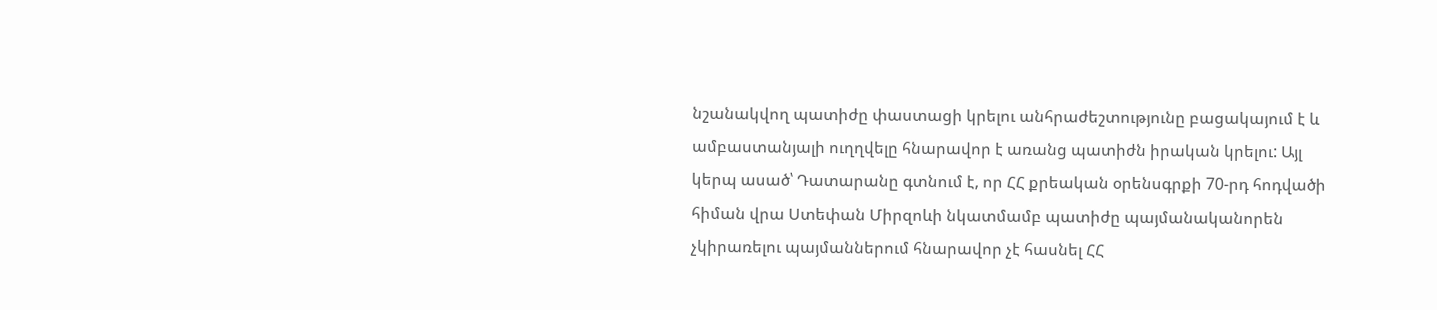նշանակվող պատիժը փաստացի կրելու անհրաժեշտությունը բացակայում է և ամբաստանյալի ուղղվելը հնարավոր է առանց պատիժն իրական կրելու: Այլ կերպ ասած՝ Դատարանը գտնում է, որ ՀՀ քրեական օրենսգրքի 70-րդ հոդվածի հիման վրա Ստեփան Միրզոևի նկատմամբ պատիժը պայմանականորեն չկիրառելու պայմաններում հնարավոր չէ հասնել ՀՀ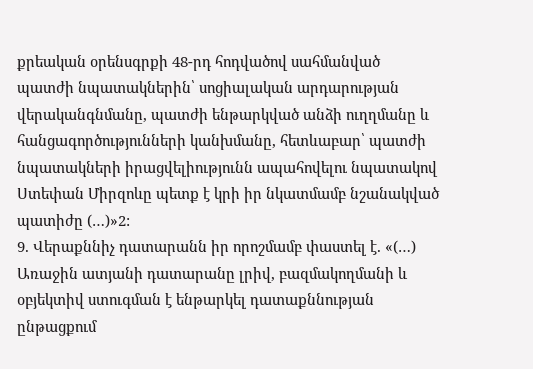քրեական օրենսգրքի 48-րդ հոդվածով սահմանված պատժի նպատակներին՝ սոցիալական արդարության վերականգնմանը, պատժի ենթարկված անձի ուղղմանը և հանցագործությունների կանխմանը, հետևաբար՝ պատժի նպատակների իրացվելիությունն ապահովելու նպատակով Ստեփան Միրզոևը պետք է կրի իր նկատմամբ նշանակված պատիժը (…)»2:
9. Վերաքննիչ դատարանն իր որոշմամբ փաստել է. «(…) Առաջին ատյանի դատարանը լրիվ, բազմակողմանի և օբյեկտիվ ստուգման է ենթարկել դատաքննության ընթացքում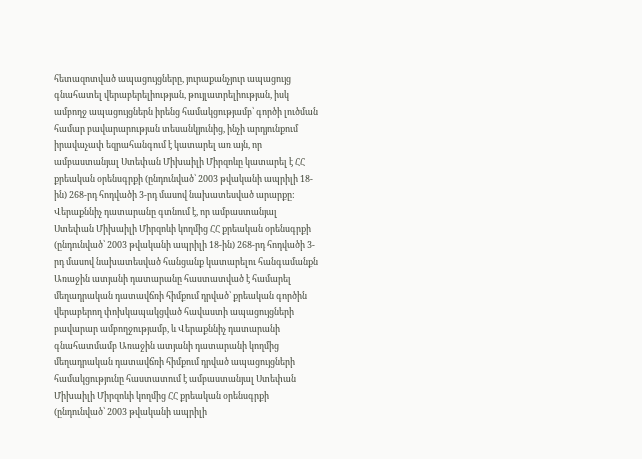հետազոտված ապացույցները, յուրաքանչյուր ապացույց գնահատել վերաբերելիության, թույլատրելիության, իսկ ամբողջ ապացույցներն իրենց համակցությամբ՝ գործի լուծման համար բավարարության տեսանկյունից, ինչի արդյունքում իրավաչափ եզրահանգում է կատարել առ այն, որ ամբաստանյալ Ստեփան Միխաիլի Միրզոևը կատարել է ՀՀ քրեական օրենսգրքի (ընդունված՝ 2003 թվականի ապրիլի 18-ին) 268-րդ հոդվածի 3-րդ մասով նախատեսված արարքը: Վերաքննիչ դատարանը գտնում է, որ ամբաստանյալ Ստեփան Միխաիլի Միրզոևի կողմից ՀՀ քրեական օրենսգրքի (ընդունված՝ 2003 թվականի ապրիլի 18-ին) 268-րդ հոդվածի 3-րդ մասով նախատեսված հանցանք կատարելու հանգամանքն Առաջին ատյանի դատարանը հաստատված է համարել մեղադրական դատավճռի հիմքում դրված՝ քրեական գործին վերաբերող փոխկապակցված հավաստի ապացույցների բավարար ամբողջությամբ, և Վերաքննիչ դատարանի գնահատմամբ Առաջին ատյանի դատարանի կողմից մեղադրական դատավճռի հիմքում դրված ապացույցների համակցությունը հաստատում է ամբաստանյալ Ստեփան Միխաիլի Միրզոևի կողմից ՀՀ քրեական օրենսգրքի (ընդունված՝ 2003 թվականի ապրիլի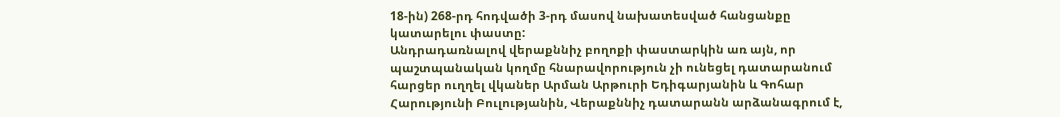18-ին) 268-րդ հոդվածի 3-րդ մասով նախատեսված հանցանքը կատարելու փաստը:
Անդրադառնալով վերաքննիչ բողոքի փաստարկին առ այն, որ պաշտպանական կողմը հնարավորություն չի ունեցել դատարանում հարցեր ուղղել վկաներ Արման Արթուրի Եդիգարյանին և Գոհար Հարությունի Բուլությանին, Վերաքննիչ դատարանն արձանագրում է,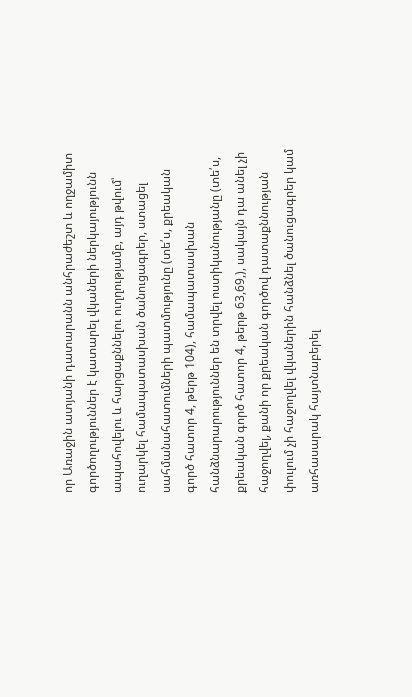որ Առաջին ատյանի դատարանն անհրաժեշտ և ողջամիտ գործողություններ է կատարել վկաների ներկայությունն ապահովելու և հարցաքննելու ուղղությամբ, այդ թվում՝ ուղարկել համապատասխան ծանուցագրեր, ստացել սահմանահատումների պատմությունը (տե՛ս, քրեական գործ հատոր 4, թերթ 104), համապատասխան հանձնարարություններ են տրվել ոստիկանությանը (տե՛ս, քրեական գործ հատոր 4, թերթ 63,69,), սակայն դա անել չի հաջողվել, քանի որ քրեական գործով դատաքննության փուլում չի հաջողվել վկաներին հանձնել ծանուցագրեր կամ առհասարակ հայտնաբերել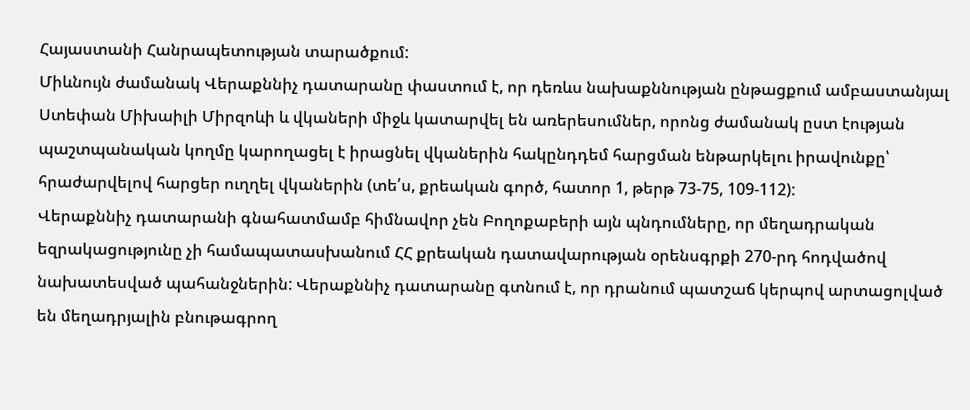Հայաստանի Հանրապետության տարածքում:
Միևնույն ժամանակ Վերաքննիչ դատարանը փաստում է, որ դեռևս նախաքննության ընթացքում ամբաստանյալ Ստեփան Միխաիլի Միրզոևի և վկաների միջև կատարվել են առերեսումներ, որոնց ժամանակ ըստ էության պաշտպանական կողմը կարողացել է իրացնել վկաներին հակընդդեմ հարցման ենթարկելու իրավունքը՝ հրաժարվելով հարցեր ուղղել վկաներին (տե՛ս, քրեական գործ, հատոր 1, թերթ 73-75, 109-112):
Վերաքննիչ դատարանի գնահատմամբ հիմնավոր չեն Բողոքաբերի այն պնդումները, որ մեղադրական եզրակացությունը չի համապատասխանում ՀՀ քրեական դատավարության օրենսգրքի 270-րդ հոդվածով նախատեսված պահանջներին: Վերաքննիչ դատարանը գտնում է, որ դրանում պատշաճ կերպով արտացոլված են մեղադրյալին բնութագրող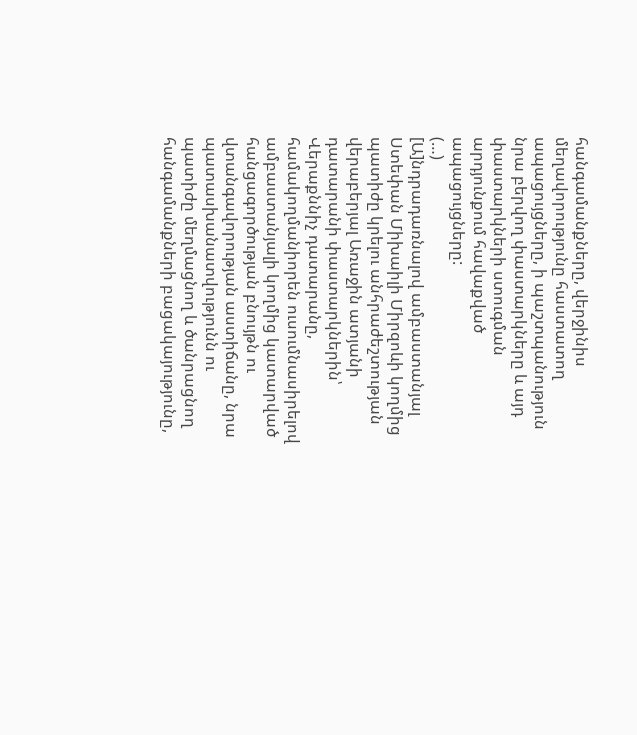հանգամանքները, վերջինիս մեղավորությունը հաստատող ապացույցները, ի պաշտպանություն նրա բերվող փաստարկները և այդ փաստարկների ստուգման արդյունքում հավաքված ապացույցները:
(…)
[Ա]նդրադառնալով ամբաստանյալ Ստեփան Միխաիլի Միրզոևի կողմից պատիժը կրելու անհրաժեշտության վերաբերյալ Առաջին ատյանի դատարանի փաստարկներին՝ Վերաքննիչ դատարանը, համակողմանիորեն ուսումնասիրելով ամբաստանյալի կողմից կատարված հանցագործության բնույթն ու վտանգավորության աստիճանը, նրա պատասխանատվությունն ու պատիժը մեղմացնող և ծանրացնող հանգամանքների բացակայությունը,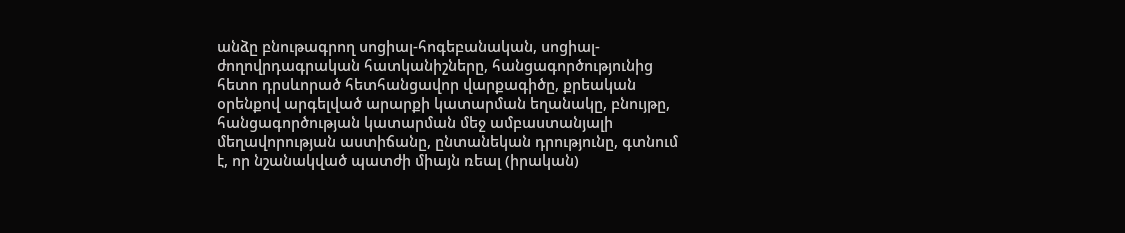անձը բնութագրող սոցիալ-հոգեբանական, սոցիալ-ժողովրդագրական հատկանիշները, հանցագործությունից հետո դրսևորած հետհանցավոր վարքագիծը, քրեական օրենքով արգելված արարքի կատարման եղանակը, բնույթը, հանցագործության կատարման մեջ ամբաստանյալի մեղավորության աստիճանը, ընտանեկան դրությունը, գտնում է, որ նշանակված պատժի միայն ռեալ (իրական)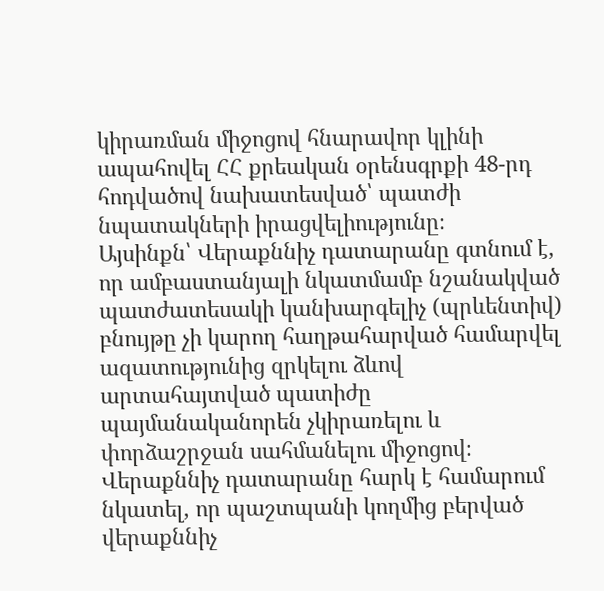կիրառման միջոցով հնարավոր կլինի ապահովել ՀՀ քրեական օրենսգրքի 48-րդ հոդվածով նախատեսված՝ պատժի նպատակների իրացվելիությունը։
Այսինքն՝ Վերաքննիչ դատարանը գտնում է, որ ամբաստանյալի նկատմամբ նշանակված պատժատեսակի կանխարգելիչ (պրևենտիվ) բնույթը չի կարող հաղթահարված համարվել ազատությունից զրկելու ձևով արտահայտված պատիժը պայմանականորեն չկիրառելու և փորձաշրջան սահմանելու միջոցով։
Վերաքննիչ դատարանը հարկ է համարում նկատել, որ պաշտպանի կողմից բերված վերաքննիչ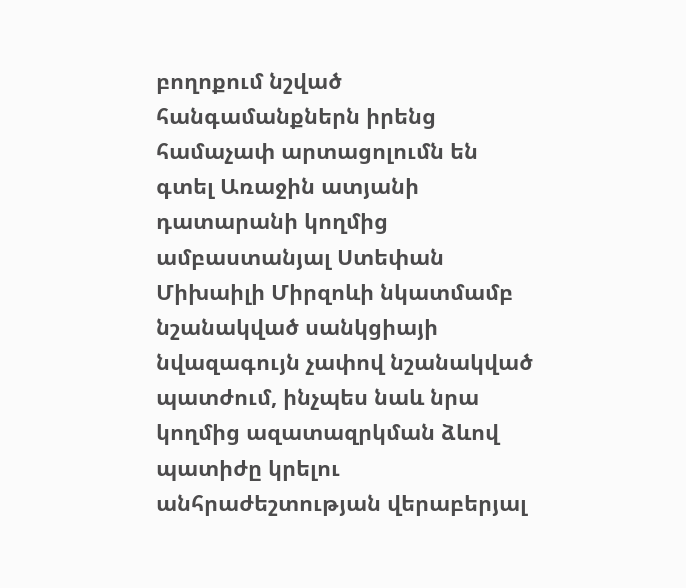բողոքում նշված հանգամանքներն իրենց համաչափ արտացոլումն են գտել Առաջին ատյանի դատարանի կողմից ամբաստանյալ Ստեփան Միխաիլի Միրզոևի նկատմամբ նշանակված սանկցիայի նվազագույն չափով նշանակված պատժում, ինչպես նաև նրա կողմից ազատազրկման ձևով պատիժը կրելու անհրաժեշտության վերաբերյալ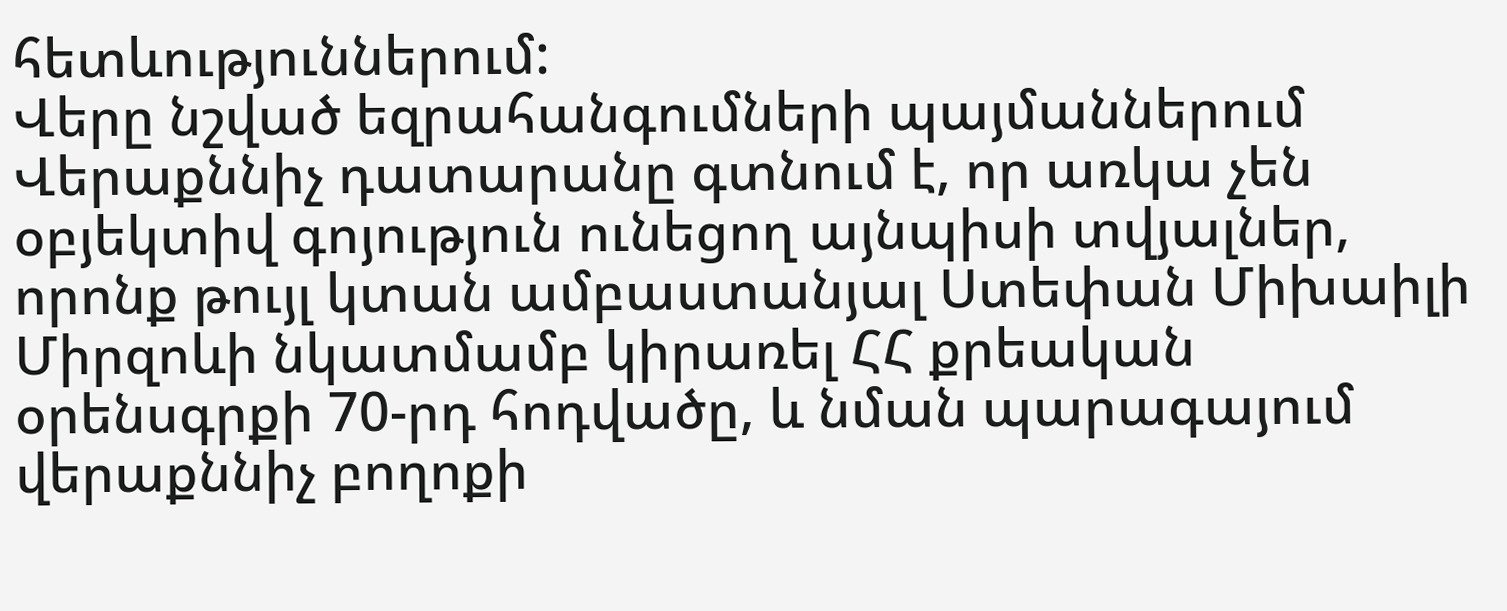հետևություններում:
Վերը նշված եզրահանգումների պայմաններում Վերաքննիչ դատարանը գտնում է, որ առկա չեն օբյեկտիվ գոյություն ունեցող այնպիսի տվյալներ, որոնք թույլ կտան ամբաստանյալ Ստեփան Միխաիլի Միրզոևի նկատմամբ կիրառել ՀՀ քրեական օրենսգրքի 70-րդ հոդվածը, և նման պարագայում վերաքննիչ բողոքի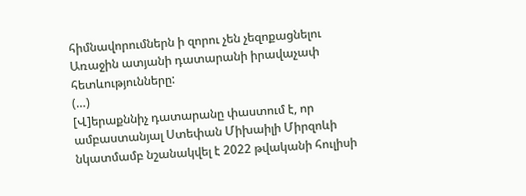հիմնավորումներն ի զորու չեն չեզոքացնելու Առաջին ատյանի դատարանի իրավաչափ հետևությունները:
(…)
[Վ]երաքննիչ դատարանը փաստում է, որ ամբաստանյալ Ստեփան Միխաիլի Միրզոևի նկատմամբ նշանակվել է 2022 թվականի հուլիսի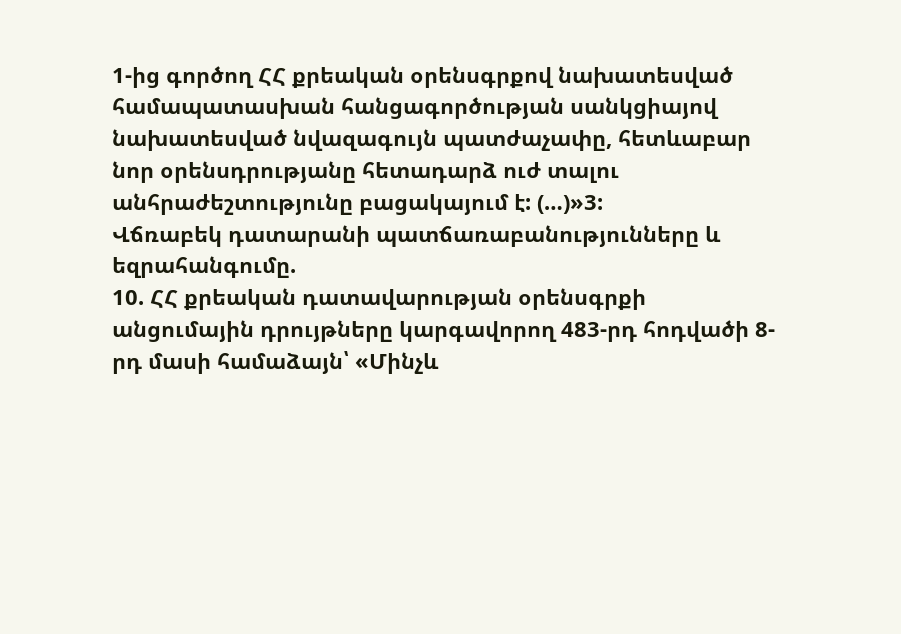1-ից գործող ՀՀ քրեական օրենսգրքով նախատեսված համապատասխան հանցագործության սանկցիայով նախատեսված նվազագույն պատժաչափը, հետևաբար նոր օրենսդրությանը հետադարձ ուժ տալու անհրաժեշտությունը բացակայում է: (…)»3:
Վճռաբեկ դատարանի պատճառաբանությունները և եզրահանգումը.
10. ՀՀ քրեական դատավարության օրենսգրքի անցումային դրույթները կարգավորող 483-րդ հոդվածի 8-րդ մասի համաձայն՝ «Մինչև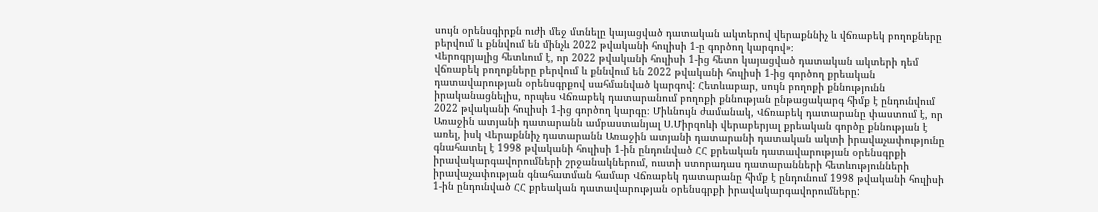սույն օրենսգիրքն ուժի մեջ մտնելը կայացված դատական ակտերով վերաքննիչ և վճռաբեկ բողոքները բերվում և քննվում են մինչև 2022 թվականի հուլիսի 1-ը գործող կարգով»։
Վերոգրյալից հետևում է, որ 2022 թվականի հուլիսի 1-ից հետո կայացված դատական ակտերի դեմ վճռաբեկ բողոքները բերվում և քննվում են 2022 թվականի հուլիսի 1-ից գործող քրեական դատավարության օրենսգրքով սահմանված կարգով: Հետևաբար, սույն բողոքի քննությունն իրականացնելիս, որպես Վճռաբեկ դատարանում բողոքի քննության ընթացակարգ հիմք է ընդունվում 2022 թվականի հուլիսի 1-ից գործող կարգը։ Միևնույն ժամանակ, Վճռաբեկ դատարանը փաստում է, որ Առաջին ատյանի դատարանն ամբաստանյալ Ս.Միրզոևի վերաբերյալ քրեական գործը քննության է առել, իսկ Վերաքննիչ դատարանն Առաջին ատյանի դատարանի դատական ակտի իրավաչափությունը գնահատել է 1998 թվականի հուլիսի 1-ին ընդունված ՀՀ քրեական դատավարության օրենսգրքի իրավակարգավորումների շրջանակներում, ուստի ստորադաս դատարանների հետևությունների իրավաչափության գնահատման համար Վճռաբեկ դատարանը հիմք է ընդունում 1998 թվականի հուլիսի 1-ին ընդունված ՀՀ քրեական դատավարության օրենսգրքի իրավակարգավորումները: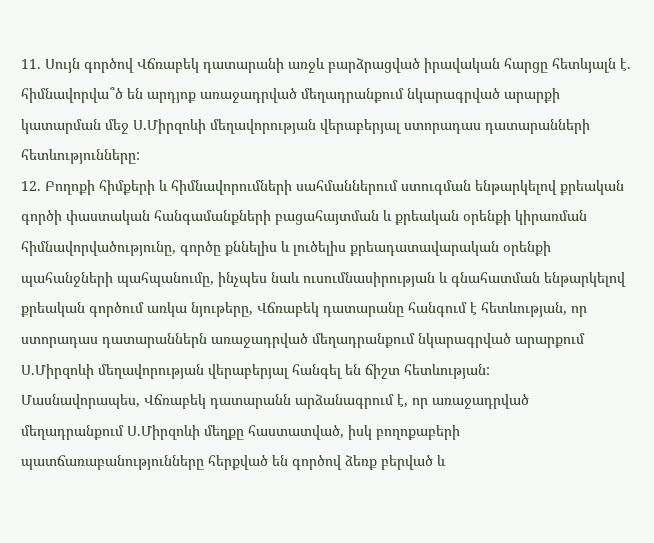11. Սույն գործով Վճռաբեկ դատարանի առջև բարձրացված իրավական հարցը հետևյալն է. հիմնավորվա՞ծ են արդյոք առաջադրված մեղադրանքում նկարագրված արարքի կատարման մեջ Ս.Միրզոևի մեղավորության վերաբերյալ ստորադաս դատարանների հետևությունները:
12. Բողոքի հիմքերի և հիմնավորումների սահմաններում ստուգման ենթարկելով քրեական գործի փաստական հանգամանքների բացահայտման և քրեական օրենքի կիրառման հիմնավորվածությունը, գործը քննելիս և լուծելիս քրեադատավարական օրենքի պահանջների պահպանումը, ինչպես նաև ուսումնասիրության և գնահատման ենթարկելով քրեական գործում առկա նյութերը, Վճռաբեկ դատարանը հանգում է հետևության, որ ստորադաս դատարաններն առաջադրված մեղադրանքում նկարագրված արարքում Ս.Միրզոևի մեղավորության վերաբերյալ հանգել են ճիշտ հետևության:
Մասնավորապես, Վճռաբեկ դատարանն արձանագրում է, որ առաջադրված մեղադրանքում Ս.Միրզոևի մեղքը հաստատված, իսկ բողոքաբերի պատճառաբանությունները հերքված են գործով ձեռք բերված և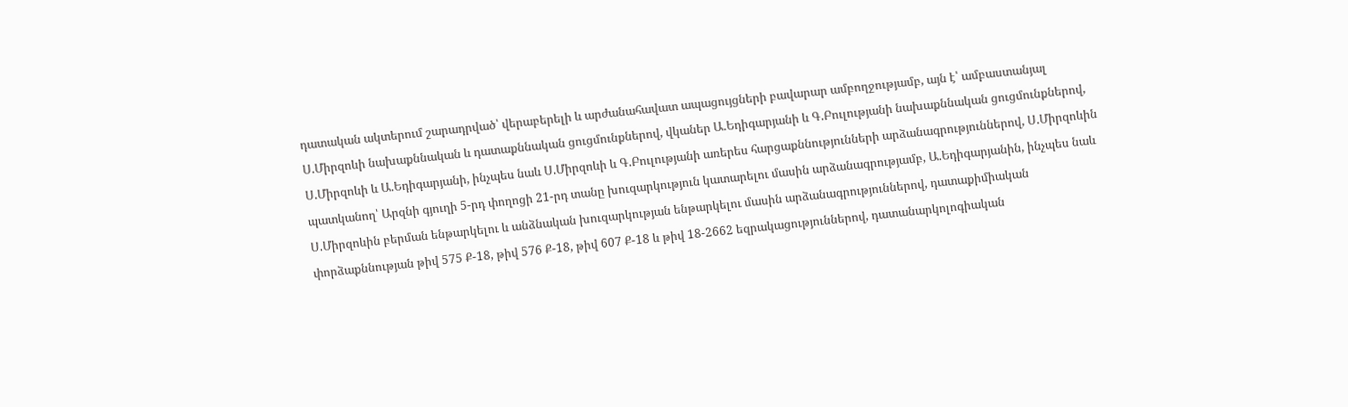դատական ակտերում շարադրված՝ վերաբերելի և արժանահավատ ապացույցների բավարար ամբողջությամբ, այն է՝ ամբաստանյալ Ս.Միրզոևի նախաքննական և դատաքննական ցուցմունքներով, վկաներ Ա.Եդիգարյանի և Գ.Բուլությանի նախաքննական ցուցմունքներով, Ս.Միրզոևի և Ա.Եդիգարյանի, ինչպես նաև Ս.Միրզոևի և Գ.Բուլությանի առերես հարցաքննությունների արձանագրություններով, Ս.Միրզոևին պատկանող՝ Արզնի գյուղի 5-րդ փողոցի 21-րդ տանը խուզարկություն կատարելու մասին արձանագրությամբ, Ա.Եդիգարյանին, ինչպես նաև Ս.Միրզոևին բերման ենթարկելու և անձնական խուզարկության ենթարկելու մասին արձանագրություններով, դատաքիմիական փորձաքննության թիվ 575 Ք-18, թիվ 576 Ք-18, թիվ 607 Ք-18 և թիվ 18-2662 եզրակացություններով, դատանարկոլոգիական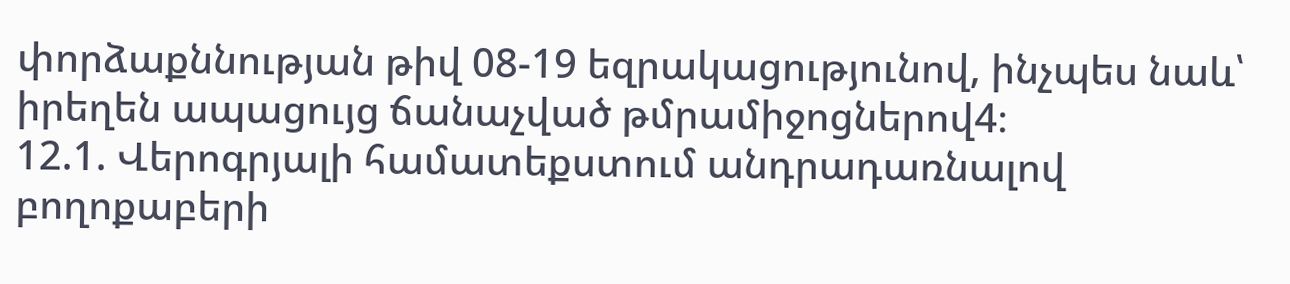փորձաքննության թիվ 08-19 եզրակացությունով, ինչպես նաև՝ իրեղեն ապացույց ճանաչված թմրամիջոցներով4։
12.1. Վերոգրյալի համատեքստում անդրադառնալով բողոքաբերի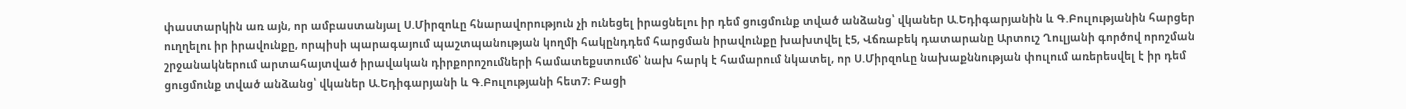փաստարկին առ այն, որ ամբաստանյալ Ս.Միրզոևը հնարավորություն չի ունեցել իրացնելու իր դեմ ցուցմունք տված անձանց՝ վկաներ Ա.Եդիգարյանին և Գ.Բուլությանին հարցեր ուղղելու իր իրավունքը, որպիսի պարագայում պաշտպանության կողմի հակընդդեմ հարցման իրավունքը խախտվել է5, Վճռաբեկ դատարանը Արտուշ Ղուլյանի գործով որոշման շրջանակներում արտահայտված իրավական դիրքորոշումների համատեքստում6՝ նախ հարկ է համարում նկատել, որ Ս.Միրզոևը նախաքննության փուլում առերեսվել է իր դեմ ցուցմունք տված անձանց՝ վկաներ Ա.Եդիգարյանի և Գ.Բուլությանի հետ7։ Բացի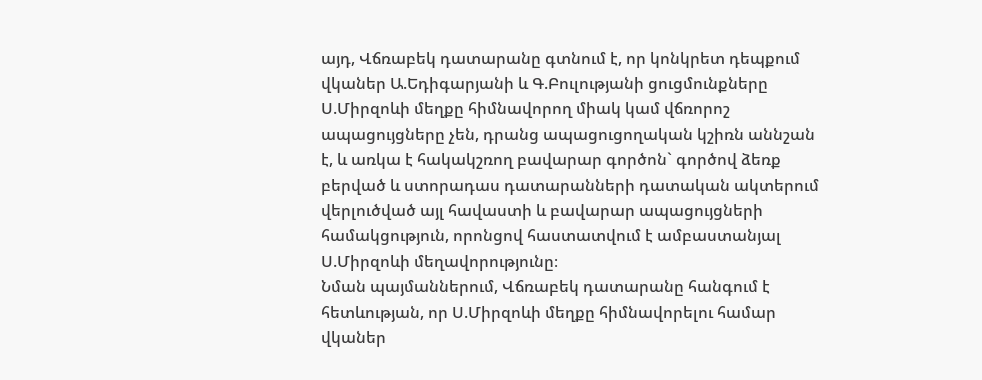այդ, Վճռաբեկ դատարանը գտնում է, որ կոնկրետ դեպքում վկաներ Ա.Եդիգարյանի և Գ.Բուլությանի ցուցմունքները Ս.Միրզոևի մեղքը հիմնավորող միակ կամ վճռորոշ ապացույցները չեն, դրանց ապացուցողական կշիռն աննշան է, և առկա է հակակշռող բավարար գործոն` գործով ձեռք բերված և ստորադաս դատարանների դատական ակտերում վերլուծված այլ հավաստի և բավարար ապացույցների համակցություն, որոնցով հաստատվում է ամբաստանյալ Ս.Միրզոևի մեղավորությունը։
Նման պայմաններում, Վճռաբեկ դատարանը հանգում է հետևության, որ Ս.Միրզոևի մեղքը հիմնավորելու համար վկաներ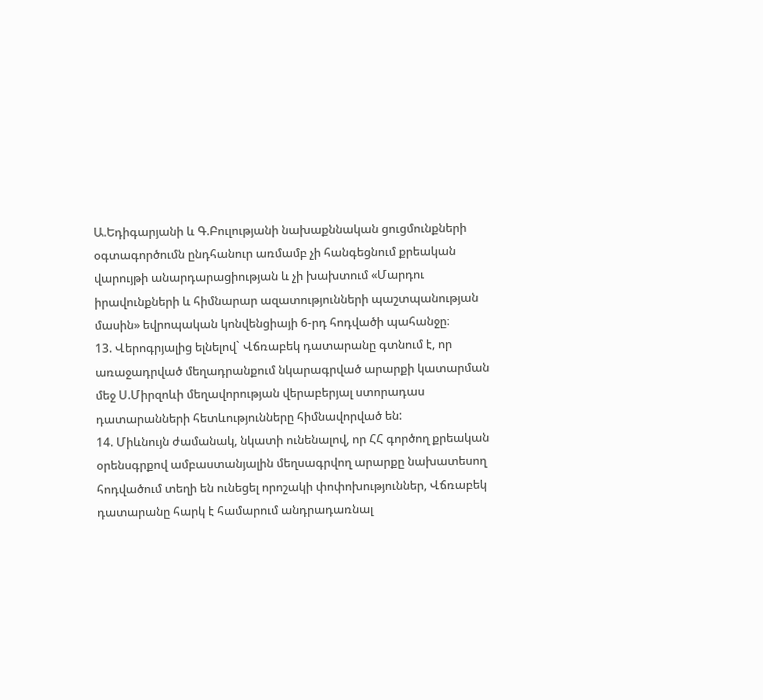Ա.Եդիգարյանի և Գ.Բուլությանի նախաքննական ցուցմունքների օգտագործումն ընդհանուր առմամբ չի հանգեցնում քրեական վարույթի անարդարացիության և չի խախտում «Մարդու իրավունքների և հիմնարար ազատությունների պաշտպանության մասին» եվրոպական կոնվենցիայի 6-րդ հոդվածի պահանջը։
13. Վերոգրյալից ելնելով` Վճռաբեկ դատարանը գտնում է, որ առաջադրված մեղադրանքում նկարագրված արարքի կատարման մեջ Ս.Միրզոևի մեղավորության վերաբերյալ ստորադաս դատարանների հետևությունները հիմնավորված են:
14. Միևնույն ժամանակ, նկատի ունենալով, որ ՀՀ գործող քրեական օրենսգրքով ամբաստանյալին մեղսագրվող արարքը նախատեսող հոդվածում տեղի են ունեցել որոշակի փոփոխություններ, Վճռաբեկ դատարանը հարկ է համարում անդրադառնալ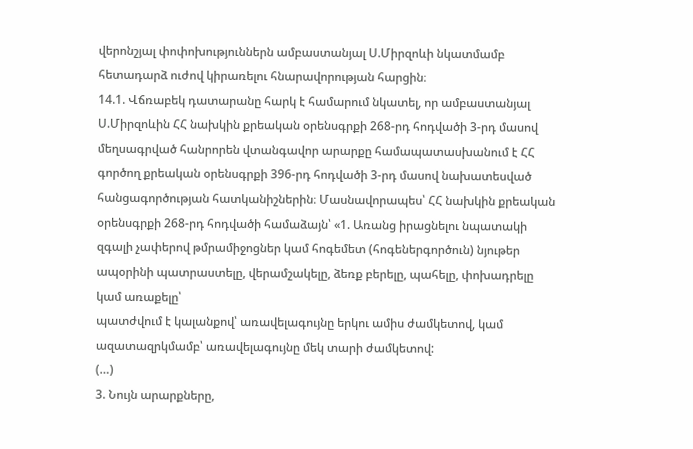վերոնշյալ փոփոխություններն ամբաստանյալ Ս.Միրզոևի նկատմամբ հետադարձ ուժով կիրառելու հնարավորության հարցին։
14.1. Վճռաբեկ դատարանը հարկ է համարում նկատել, որ ամբաստանյալ Ս.Միրզոևին ՀՀ նախկին քրեական օրենսգրքի 268-րդ հոդվածի 3-րդ մասով մեղսագրված հանրորեն վտանգավոր արարքը համապատասխանում է ՀՀ գործող քրեական օրենսգրքի 396-րդ հոդվածի 3-րդ մասով նախատեսված հանցագործության հատկանիշներին։ Մասնավորապես՝ ՀՀ նախկին քրեական օրենսգրքի 268-րդ հոդվածի համաձայն՝ «1. Առանց իրացնելու նպատակի զգալի չափերով թմրամիջոցներ կամ հոգեմետ (հոգեներգործուն) նյութեր ապօրինի պատրաստելը, վերամշակելը, ձեռք բերելը, պահելը, փոխադրելը կամ առաքելը՝
պատժվում է կալանքով՝ առավելագույնը երկու ամիս ժամկետով, կամ ազատազրկմամբ՝ առավելագույնը մեկ տարի ժամկետով:
(…)
3. Նույն արարքները,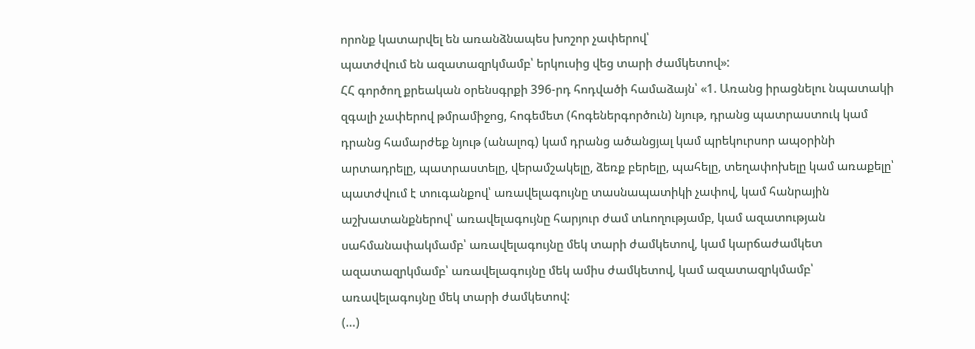որոնք կատարվել են առանձնապես խոշոր չափերով՝
պատժվում են ազատազրկմամբ՝ երկուսից վեց տարի ժամկետով»:
ՀՀ գործող քրեական օրենսգրքի 396-րդ հոդվածի համաձայն՝ «1. Առանց իրացնելու նպատակի զգալի չափերով թմրամիջոց, հոգեմետ (հոգեներգործուն) նյութ, դրանց պատրաստուկ կամ դրանց համարժեք նյութ (անալոգ) կամ դրանց ածանցյալ կամ պրեկուրսոր ապօրինի արտադրելը, պատրաստելը, վերամշակելը, ձեռք բերելը, պահելը, տեղափոխելը կամ առաքելը՝
պատժվում է տուգանքով՝ առավելագույնը տասնապատիկի չափով, կամ հանրային աշխատանքներով՝ առավելագույնը հարյուր ժամ տևողությամբ, կամ ազատության սահմանափակմամբ՝ առավելագույնը մեկ տարի ժամկետով, կամ կարճաժամկետ ազատազրկմամբ՝ առավելագույնը մեկ ամիս ժամկետով, կամ ազատազրկմամբ՝ առավելագույնը մեկ տարի ժամկետով:
(…)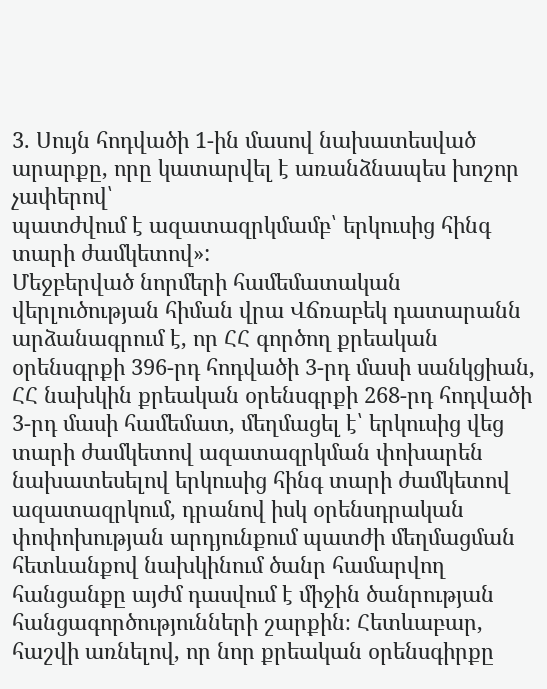3. Սույն հոդվածի 1-ին մասով նախատեսված արարքը, որը կատարվել է առանձնապես խոշոր չափերով՝
պատժվում է ազատազրկմամբ՝ երկուսից հինգ տարի ժամկետով»:
Մեջբերված նորմերի համեմատական վերլուծության հիման վրա Վճռաբեկ դատարանն արձանագրում է, որ ՀՀ գործող քրեական օրենսգրքի 396-րդ հոդվածի 3-րդ մասի սանկցիան, ՀՀ նախկին քրեական օրենսգրքի 268-րդ հոդվածի 3-րդ մասի համեմատ, մեղմացել է՝ երկուսից վեց տարի ժամկետով ազատազրկման փոխարեն նախատեսելով երկուսից հինգ տարի ժամկետով ազատազրկում, դրանով իսկ օրենսդրական փոփոխության արդյունքում պատժի մեղմացման հետևանքով նախկինում ծանր համարվող հանցանքը այժմ դասվում է միջին ծանրության հանցագործությունների շարքին։ Հետևաբար, հաշվի առնելով, որ նոր քրեական օրենսգիրքը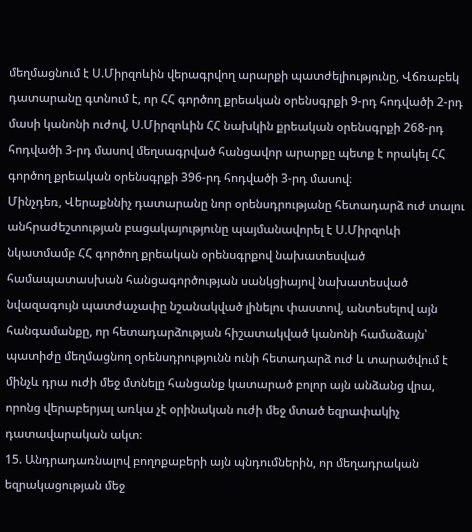մեղմացնում է Ս.Միրզոևին վերագրվող արարքի պատժելիությունը, Վճռաբեկ դատարանը գտնում է, որ ՀՀ գործող քրեական օրենսգրքի 9-րդ հոդվածի 2-րդ մասի կանոնի ուժով, Ս.Միրզոևին ՀՀ նախկին քրեական օրենսգրքի 268-րդ հոդվածի 3-րդ մասով մեղսագրված հանցավոր արարքը պետք է որակել ՀՀ գործող քրեական օրենսգրքի 396-րդ հոդվածի 3-րդ մասով։
Մինչդեռ, Վերաքննիչ դատարանը նոր օրենսդրությանը հետադարձ ուժ տալու անհրաժեշտության բացակայությունը պայմանավորել է Ս.Միրզոևի նկատմամբ ՀՀ գործող քրեական օրենսգրքով նախատեսված համապատասխան հանցագործության սանկցիայով նախատեսված նվազագույն պատժաչափը նշանակված լինելու փաստով, անտեսելով այն հանգամանքը, որ հետադարձության հիշատակված կանոնի համաձայն՝ պատիժը մեղմացնող օրենսդրությունն ունի հետադարձ ուժ և տարածվում է մինչև դրա ուժի մեջ մտնելը հանցանք կատարած բոլոր այն անձանց վրա, որոնց վերաբերյալ առկա չէ օրինական ուժի մեջ մտած եզրափակիչ դատավարական ակտ։
15. Անդրադառնալով բողոքաբերի այն պնդումներին, որ մեղադրական եզրակացության մեջ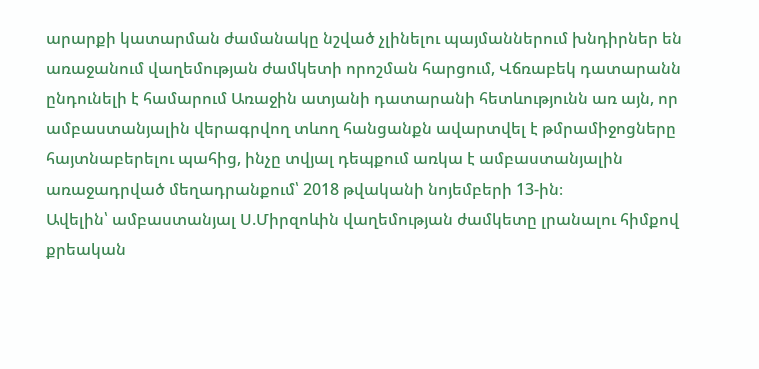արարքի կատարման ժամանակը նշված չլինելու պայմաններում խնդիրներ են առաջանում վաղեմության ժամկետի որոշման հարցում, Վճռաբեկ դատարանն ընդունելի է համարում Առաջին ատյանի դատարանի հետևությունն առ այն, որ ամբաստանյալին վերագրվող տևող հանցանքն ավարտվել է թմրամիջոցները հայտնաբերելու պահից, ինչը տվյալ դեպքում առկա է ամբաստանյալին առաջադրված մեղադրանքում՝ 2018 թվականի նոյեմբերի 13-ին։
Ավելին՝ ամբաստանյալ Ս.Միրզոևին վաղեմության ժամկետը լրանալու հիմքով քրեական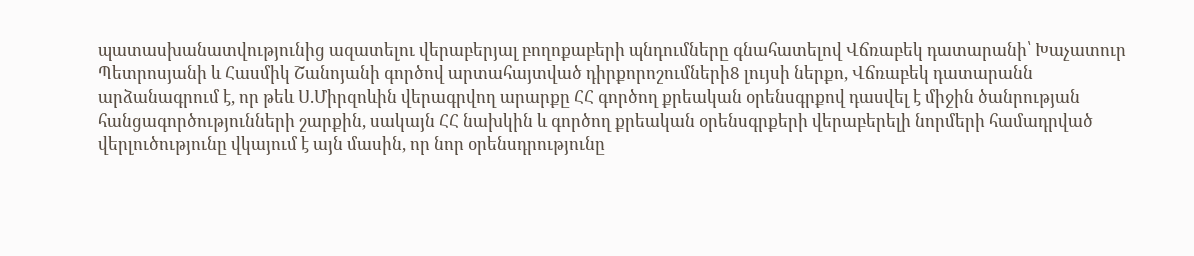պատասխանատվությունից ազատելու վերաբերյալ բողոքաբերի պնդումները գնահատելով Վճռաբեկ դատարանի՝ Խաչատուր Պետրոսյանի և Հասմիկ Շանոյանի գործով արտահայտված դիրքորոշումների8 լույսի ներքո, Վճռաբեկ դատարանն արձանագրում է, որ թեև Ս.Միրզոևին վերագրվող արարքը ՀՀ գործող քրեական օրենսգրքով դասվել է միջին ծանրության հանցագործությունների շարքին, սակայն ՀՀ նախկին և գործող քրեական օրենսգրքերի վերաբերելի նորմերի համադրված վերլուծությունը վկայում է այն մասին, որ նոր օրենսդրությունը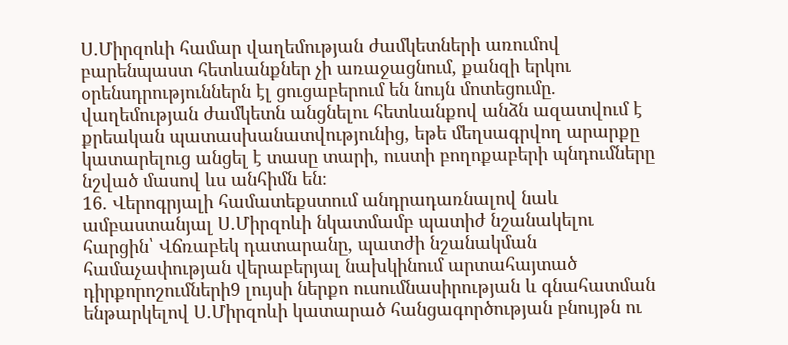Ս.Միրզոևի համար վաղեմության ժամկետների առումով բարենպաստ հետևանքներ չի առաջացնում, քանզի երկու օրենսդրություններն էլ ցուցաբերում են նույն մոտեցումը. վաղեմության ժամկետն անցնելու հետևանքով անձն ազատվում է քրեական պատասխանատվությունից, եթե մեղսագրվող արարքը կատարելուց անցել է տասը տարի, ուստի բողոքաբերի պնդումները նշված մասով ևս անհիմն են։
16. Վերոգրյալի համատեքստում անդրադառնալով նաև ամբաստանյալ Ս.Միրզոևի նկատմամբ պատիժ նշանակելու հարցին՝ Վճռաբեկ դատարանը, պատժի նշանակման համաչափության վերաբերյալ նախկինում արտահայտած դիրքորոշումների9 լույսի ներքո ուսումնասիրության և գնահատման ենթարկելով Ս.Միրզոևի կատարած հանցագործության բնույթն ու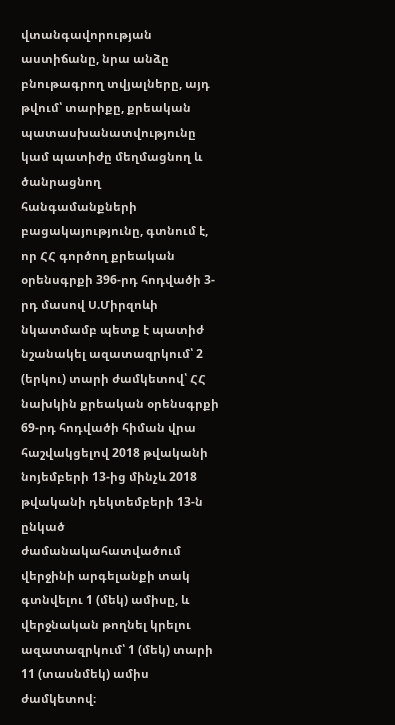վտանգավորության աստիճանը, նրա անձը բնութագրող տվյալները, այդ թվում՝ տարիքը, քրեական պատասխանատվությունը կամ պատիժը մեղմացնող և ծանրացնող հանգամանքների բացակայությունը, գտնում է, որ ՀՀ գործող քրեական օրենսգրքի 396-րդ հոդվածի 3-րդ մասով Ս.Միրզոևի նկատմամբ պետք է պատիժ նշանակել ազատազրկում՝ 2 (երկու) տարի ժամկետով՝ ՀՀ նախկին քրեական օրենսգրքի 69-րդ հոդվածի հիման վրա հաշվակցելով 2018 թվականի նոյեմբերի 13-ից մինչև 2018 թվականի դեկտեմբերի 13-ն ընկած ժամանակահատվածում վերջինի արգելանքի տակ գտնվելու 1 (մեկ) ամիսը, և վերջնական թողնել կրելու ազատազրկում՝ 1 (մեկ) տարի 11 (տասնմեկ) ամիս ժամկետով։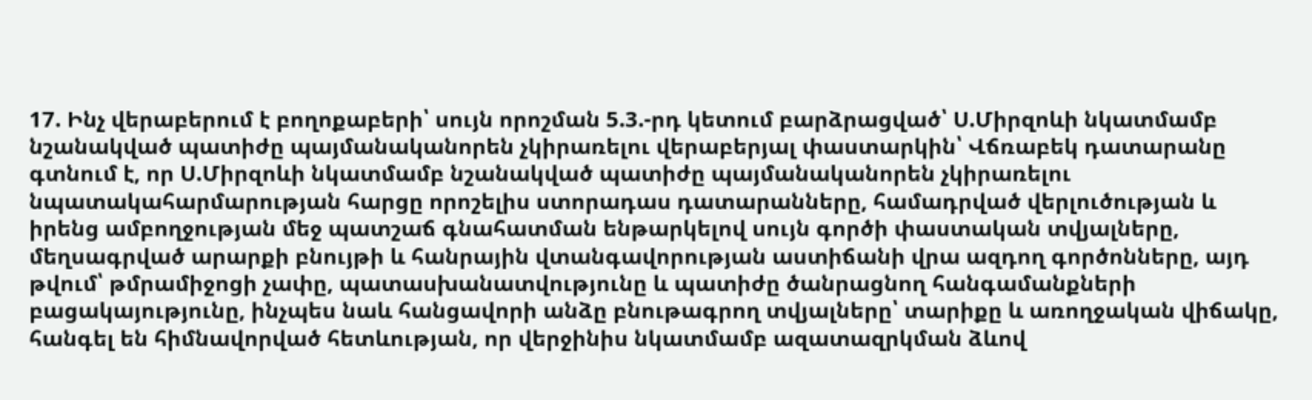17. Ինչ վերաբերում է բողոքաբերի՝ սույն որոշման 5.3.-րդ կետում բարձրացված՝ Ս.Միրզոևի նկատմամբ նշանակված պատիժը պայմանականորեն չկիրառելու վերաբերյալ փաստարկին՝ Վճռաբեկ դատարանը գտնում է, որ Ս.Միրզոևի նկատմամբ նշանակված պատիժը պայմանականորեն չկիրառելու նպատակահարմարության հարցը որոշելիս ստորադաս դատարանները, համադրված վերլուծության և իրենց ամբողջության մեջ պատշաճ գնահատման ենթարկելով սույն գործի փաստական տվյալները, մեղսագրված արարքի բնույթի և հանրային վտանգավորության աստիճանի վրա ազդող գործոնները, այդ թվում՝ թմրամիջոցի չափը, պատասխանատվությունը և պատիժը ծանրացնող հանգամանքների բացակայությունը, ինչպես նաև հանցավորի անձը բնութագրող տվյալները՝ տարիքը և առողջական վիճակը, հանգել են հիմնավորված հետևության, որ վերջինիս նկատմամբ ազատազրկման ձևով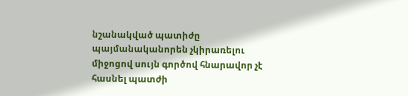նշանակված պատիժը պայմանականորեն չկիրառելու միջոցով սույն գործով հնարավոր չէ հասնել պատժի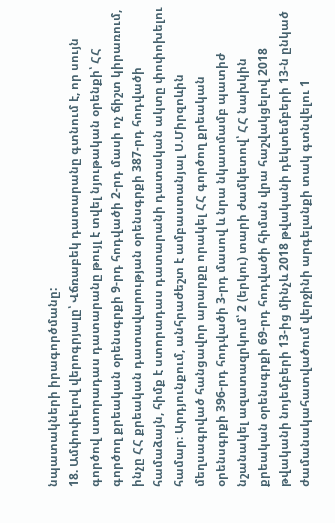նպատակների իրագործմանը:
18. Ամփոփելով վերոգրյալը՝ Վճռաբեկ դատարանը գտնում է, որ սույն գործով ստորադաս դատարանը թույլ է տվել նյութական օրենքի՝ ՀՀ գործող քրեական օրենսգրքի 9-րդ հոդվածի 2-րդ մասի ոչ ճիշտ կիրառում, ինչը ՀՀ քրեական դատավարության օրենսգրքի 387-րդ հոդվածի համաձայն, հիմք է ստորադաս դատարանի դատական ակտը փոփոխելու համար։ Արդյունքում, անհրաժեշտ է ամբաստանյալ Ս.Միրզոևին մեղսագրված հանցավոր արարքը որակել ՀՀ գործող քրեական օրենսգրքի 396-րդ հոդվածի 3-րդ մասով և նրա նկատմամբ պատիժ նշանակել ազատազրկում՝ 2 (երկու) տարի ժամկետով՝ ՀՀ նախկին քրեական օրենսգրքի 69-րդ հոդվածի հիման վրա հաշվակցելով 2018 թվականի նոյեմբերի 13-ից մինչև 2018 թվականի դեկտեմբերի 13-ն ընկած ժամանակահատվածում վերջինի արգելանքի տակ գտնվելու 1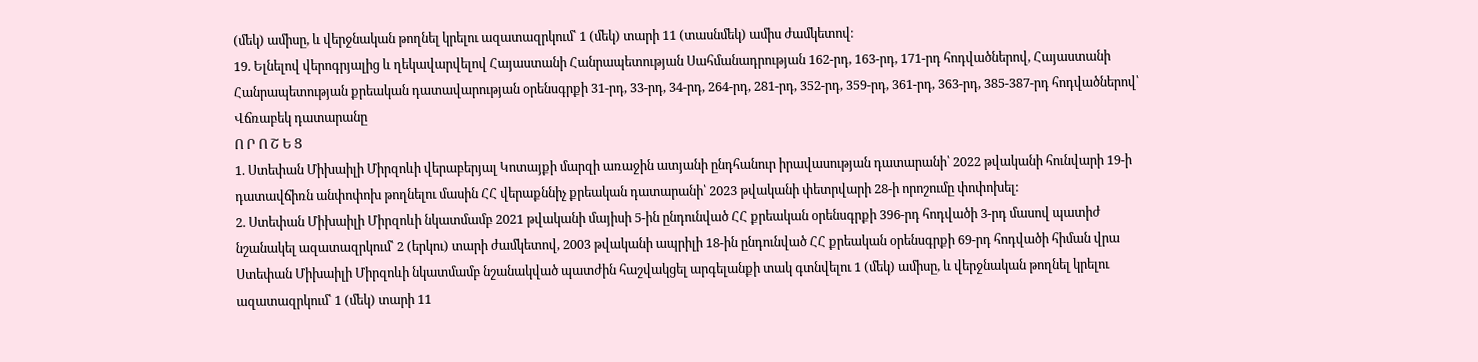(մեկ) ամիսը, և վերջնական թողնել կրելու ազատազրկում՝ 1 (մեկ) տարի 11 (տասնմեկ) ամիս ժամկետով։
19. Ելնելով վերոգրյալից և ղեկավարվելով Հայաստանի Հանրապետության Սահմանադրության 162-րդ, 163-րդ, 171-րդ հոդվածներով, Հայաստանի Հանրապետության քրեական դատավարության օրենսգրքի 31-րդ, 33-րդ, 34-րդ, 264-րդ, 281-րդ, 352-րդ, 359-րդ, 361-րդ, 363-րդ, 385-387-րդ հոդվածներով՝ Վճռաբեկ դատարանը
Ո Ր Ո Շ Ե Ց
1. Ստեփան Միխաիլի Միրզոևի վերաբերյալ Կոտայքի մարզի առաջին ատյանի ընդհանուր իրավասության դատարանի՝ 2022 թվականի հունվարի 19-ի դատավճիռն անփոփոխ թողնելու մասին ՀՀ վերաքննիչ քրեական դատարանի՝ 2023 թվականի փետրվարի 28-ի որոշումը փոփոխել:
2. Ստեփան Միխաիլի Միրզոևի նկատմամբ 2021 թվականի մայիսի 5-ին ընդունված ՀՀ քրեական օրենսգրքի 396-րդ հոդվածի 3-րդ մասով պատիժ նշանակել ազատազրկում՝ 2 (երկու) տարի ժամկետով, 2003 թվականի ապրիլի 18-ին ընդունված ՀՀ քրեական օրենսգրքի 69-րդ հոդվածի հիման վրա Ստեփան Միխաիլի Միրզոևի նկատմամբ նշանակված պատժին հաշվակցել արգելանքի տակ գտնվելու 1 (մեկ) ամիսը, և վերջնական թողնել կրելու ազատազրկում՝ 1 (մեկ) տարի 11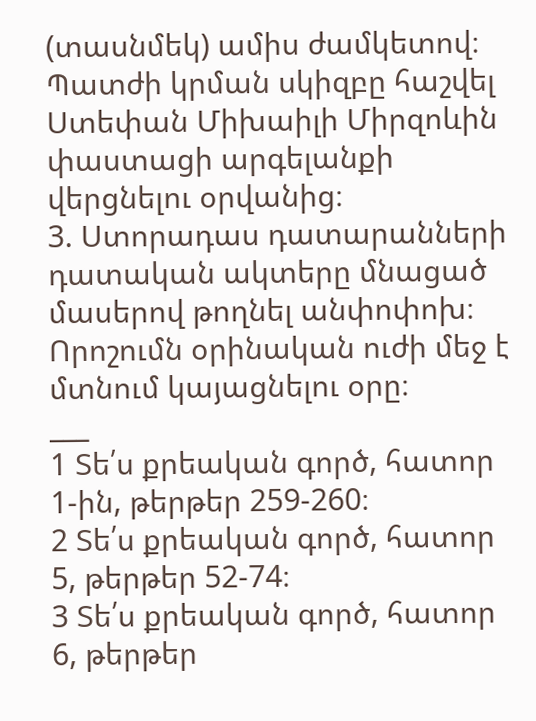(տասնմեկ) ամիս ժամկետով։ Պատժի կրման սկիզբը հաշվել Ստեփան Միխաիլի Միրզոևին փաստացի արգելանքի վերցնելու օրվանից։
3. Ստորադաս դատարանների դատական ակտերը մնացած մասերով թողնել անփոփոխ։
Որոշումն օրինական ուժի մեջ է մտնում կայացնելու օրը։
___
1 Տե՛ս քրեական գործ, հատոր 1-ին, թերթեր 259-260։
2 Տե՛ս քրեական գործ, հատոր 5, թերթեր 52-74։
3 Տե՛ս քրեական գործ, հատոր 6, թերթեր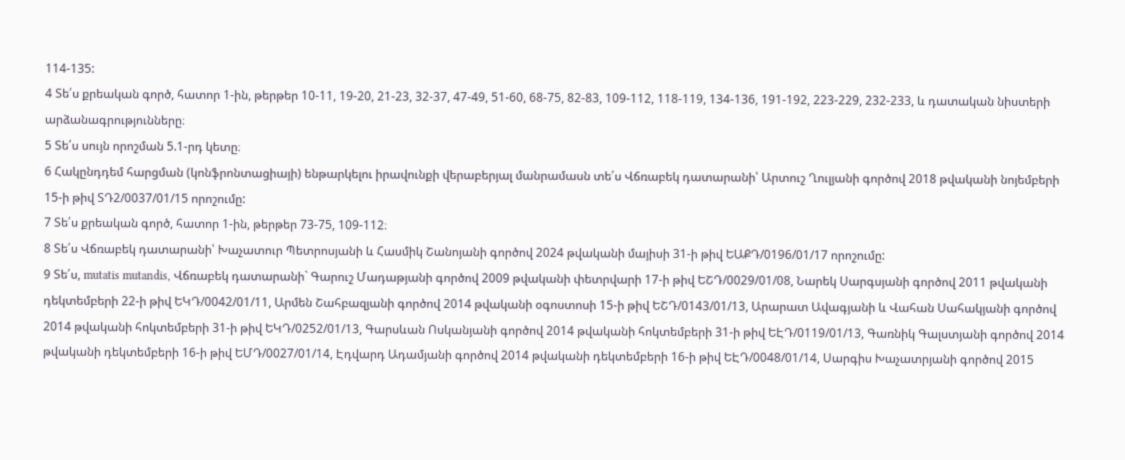114-135:
4 Տե՛ս քրեական գործ, հատոր 1-ին, թերթեր 10-11, 19-20, 21-23, 32-37, 47-49, 51-60, 68-75, 82-83, 109-112, 118-119, 134-136, 191-192, 223-229, 232-233, և դատական նիստերի արձանագրությունները։
5 Տե՛ս սույն որոշման 5.1-րդ կետը։
6 Հակընդդեմ հարցման (կոնֆրոնտացիայի) ենթարկելու իրավունքի վերաբերյալ մանրամասն տե՛ս Վճռաբեկ դատարանի՝ Արտուշ Ղուլյանի գործով 2018 թվականի նոյեմբերի 15-ի թիվ ՏԴ2/0037/01/15 որոշումը:
7 Տե՛ս քրեական գործ, հատոր 1-ին, թերթեր 73-75, 109-112։
8 Տե՛ս Վճռաբեկ դատարանի՝ Խաչատուր Պետրոսյանի և Հասմիկ Շանոյանի գործով 2024 թվականի մայիսի 31-ի թիվ ԵԱՔԴ/0196/01/17 որոշումը:
9 Տե՛ս, mutatis mutandis, Վճռաբեկ դատարանի` Գարուշ Մադաթյանի գործով 2009 թվականի փետրվարի 17-ի թիվ ԵՇԴ/0029/01/08, Նարեկ Սարգսյանի գործով 2011 թվականի դեկտեմբերի 22-ի թիվ ԵԿԴ/0042/01/11, Արմեն Շահբազյանի գործով 2014 թվականի օգոստոսի 15-ի թիվ ԵՇԴ/0143/01/13, Արարատ Ավագյանի և Վահան Սահակյանի գործով 2014 թվականի հոկտեմբերի 31-ի թիվ ԵԿԴ/0252/01/13, Գարսևան Ոսկանյանի գործով 2014 թվականի հոկտեմբերի 31-ի թիվ ԵԷԴ/0119/01/13, Գառնիկ Գալստյանի գործով 2014 թվականի դեկտեմբերի 16-ի թիվ ԵՄԴ/0027/01/14, Էդվարդ Ադամյանի գործով 2014 թվականի դեկտեմբերի 16-ի թիվ ԵԷԴ/0048/01/14, Սարգիս Խաչատրյանի գործով 2015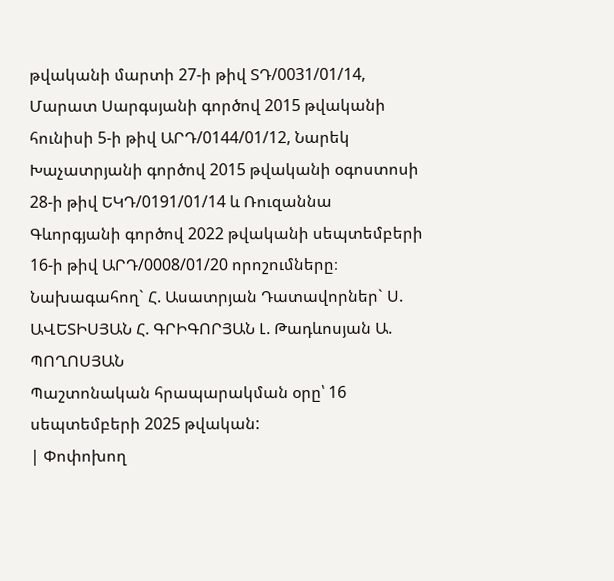թվականի մարտի 27-ի թիվ ՏԴ/0031/01/14, Մարատ Սարգսյանի գործով 2015 թվականի հունիսի 5-ի թիվ ԱՐԴ/0144/01/12, Նարեկ Խաչատրյանի գործով 2015 թվականի օգոստոսի 28-ի թիվ ԵԿԴ/0191/01/14 և Ռուզաննա Գևորգյանի գործով 2022 թվականի սեպտեմբերի 16-ի թիվ ԱՐԴ/0008/01/20 որոշումները։
Նախագահող` Հ. Ասատրյան Դատավորներ` Ս. ԱՎԵՏԻՍՅԱՆ Հ. ԳՐԻԳՈՐՅԱՆ Լ. Թադևոսյան Ա. ՊՈՂՈՍՅԱՆ
Պաշտոնական հրապարակման օրը՝ 16 սեպտեմբերի 2025 թվական:
| Փոփոխող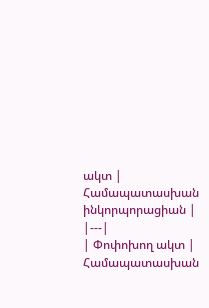ակտ | Համապատասխան ինկորպորացիան |
|---|
| Փոփոխող ակտ | Համապատասխան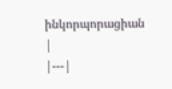ինկորպորացիան |
|---|